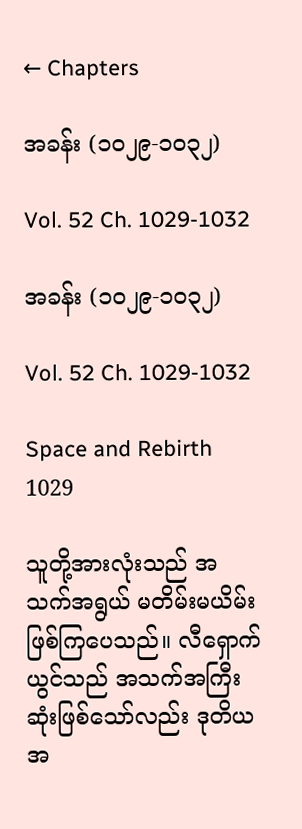← Chapters

အခန်း (၁၀၂၉-၁၀၃၂)

Vol. 52 Ch. 1029-1032

အခန်း (၁၀၂၉-၁၀၃၂)

Vol. 52 Ch. 1029-1032

Space and Rebirth 1029

သူတို့အားလုံးသည် အသက်အရွယ် မတိမ်းမယိမ်းဖြစ်ကြပေသည်။ လီရှောက်ယွင်သည် အသက်အကြီးဆုံးဖြစ်သော်လည်း ဒုတိယအ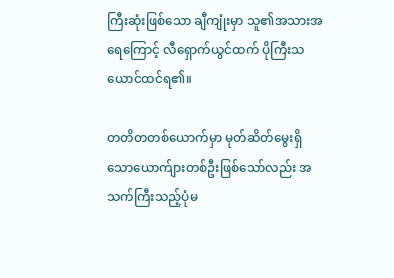ကြီးဆုံးဖြစ်သော ချီကျုံးမှာ သူ၏အသားအရေကြောင့် လီရှောက်ယွင်ထက် ပိုကြီးသယောင်ထင်ရ၏။

တတိတတစ်ယောက်မှာ မုတ်ဆိတ်မွေးရှိသောယောက်ျားတစ်ဦးဖြစ်သော်လည်း အသက်ကြီးသည့်ပုံမ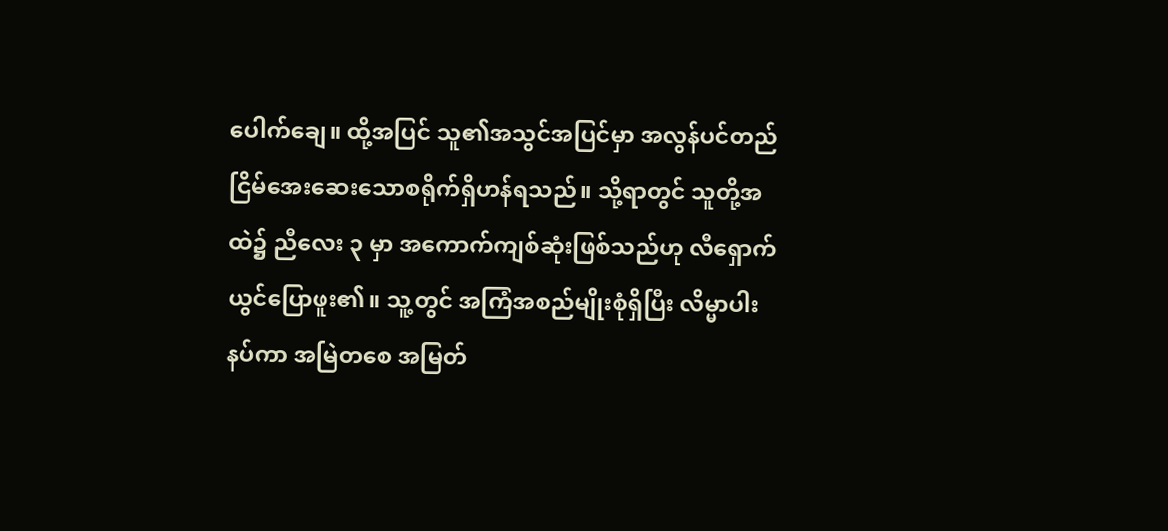ပေါက်ချေ။ ထို့အပြင် သူ၏အသွင်အပြင်မှာ အလွန်ပင်တည်ငြိမ်အေးဆေးသောစရိုက်ရှိဟန်ရသည်။ သို့ရာတွင် သူတို့အထဲ၌ ညီလေး ၃ မှာ အကောက်ကျစ်ဆုံးဖြစ်သည်ဟု လီရှောက်ယွင်ပြောဖူး၏။ သူ့တွင် အကြံအစည်မျိုးစုံရှိပြီး လိမ္မာပါးနပ်ကာ အမြဲတစေ အမြတ်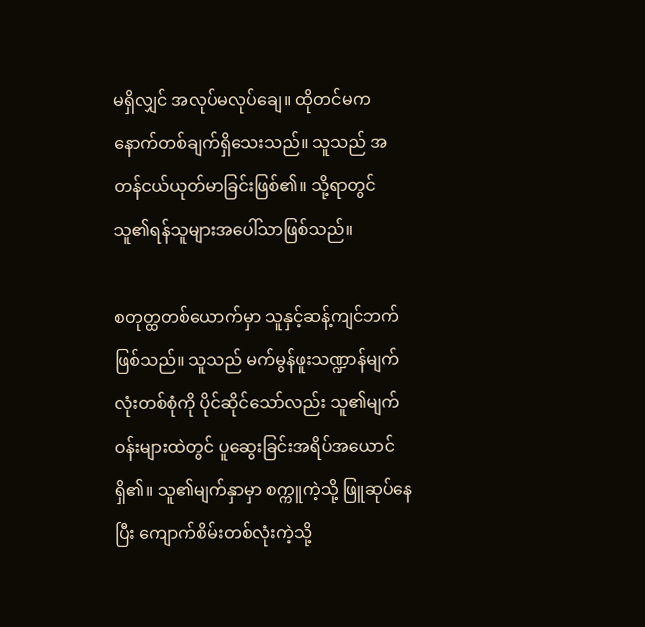မရှိလျှင် အလုပ်မလုပ်ချေ။ ထိုတင်မက နောက်တစ်ချက်ရှိသေးသည်။ သူသည် အတန်ငယ်ယုတ်မာခြင်းဖြစ်၏။ သို့ရာတွင် သူ၏ရန်သူများအပေါ်သာဖြစ်သည်။

စတုတ္ထတစ်ယောက်မှာ သူနှင့်ဆန့်ကျင်ဘက်ဖြစ်သည်။ သူသည် မက်မွန်ဖူးသဏ္ဍာန်မျက်လုံးတစ်စုံကို ပိုင်ဆိုင်သော်လည်း သူ၏မျက်ဝန်းများထဲတွင် ပူဆွေးခြင်းအရိပ်အယောင်ရှိ၏။ သူ၏မျက်နှာမှာ စက္ကူကဲ့သို့ ဖြူဆုပ်နေပြီး ကျောက်စိမ်းတစ်လုံးကဲ့သို့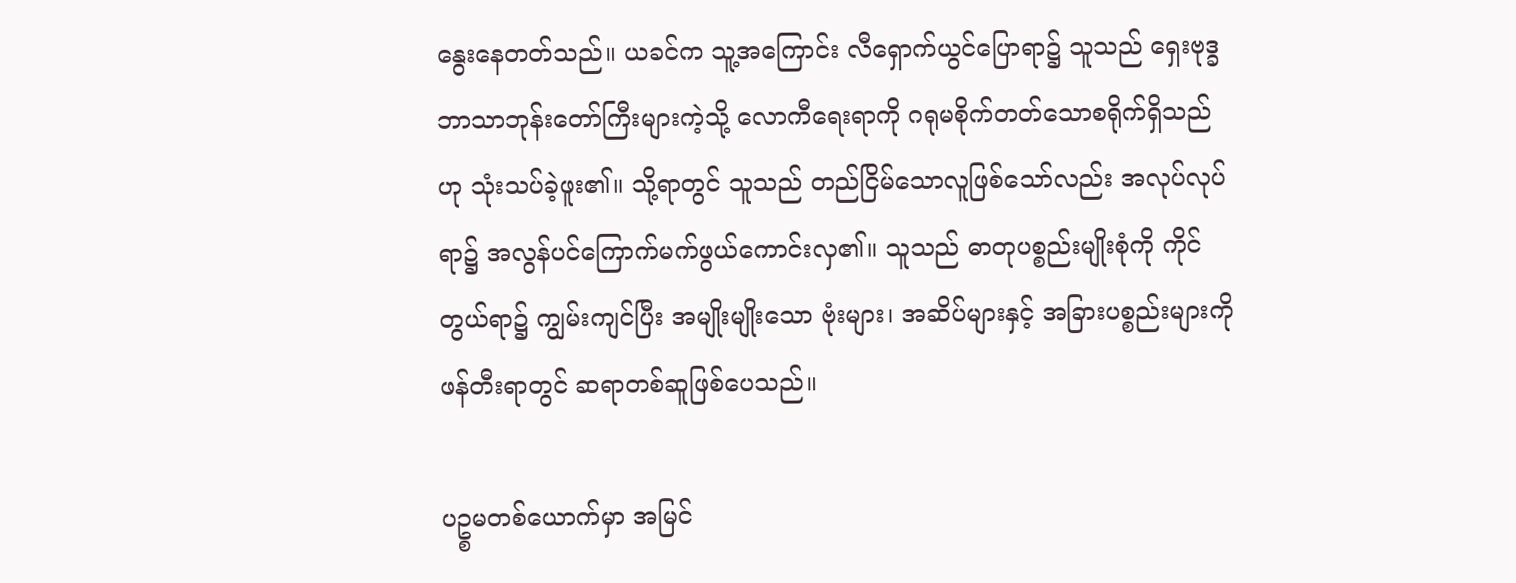နွေးနေတတ်သည်။ ယခင်က သူ့အကြောင်း လီရှောက်ယွင်ပြောရာ၌ သူသည် ရှေးဗုဒ္ခဘာသာဘုန်းတော်ကြီးများကဲ့သို့ လောကီရေးရာကို ဂရုမစိုက်တတ်သောစရိုက်ရှိသည်ဟု သုံးသပ်ခဲ့ဖူး၏။ သို့ရာတွင် သူသည် တည်ငြိမ်သောလူဖြစ်သော်လည်း အလုပ်လုပ်ရာ၌ အလွန်ပင်ကြောက်မက်ဖွယ်ကောင်းလှ၏။ သူသည် ဓာတုပစ္စည်းမျိုးစုံကို ကိုင်တွယ်ရာ၌ ကျွမ်းကျင်ပြီး အမျိုးမျိုးသော ဗုံးများ၊ အဆိပ်များနှင့် အခြားပစ္စည်းများကို ဖန်တီးရာတွင် ဆရာတစ်ဆူဖြစ်ပေသည်။

ပဥ္စမတစ်ယောက်မှာ အမြင်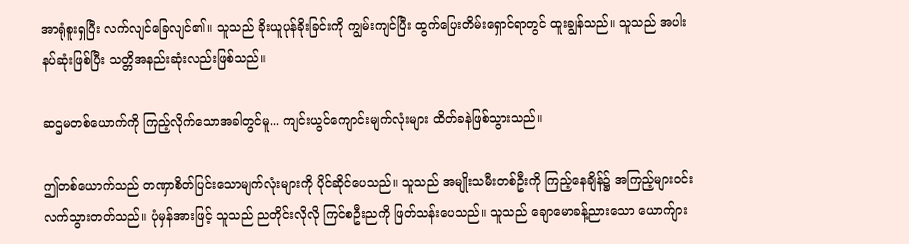အာရုံစူးရှပြီး လက်လျင်ခြေလျင်၏။ သူသည် ခိုးယူပုန်ခိုးခြင်းကို ကျွမ်းကျင်ပြီး ထွက်ပြေးတိမ်းရှောင်ရာတွင် ထူးချွန်သည်။ သူသည် အပါးနပ်ဆုံးဖြစ်ပြီး သတ္တိအနည်းဆုံးလည်းဖြစ်သည်။

ဆဌမတစ်ယောက်ကို ကြည့်လိုက်သောအခါတွင်မူ... ကျင်းယွင်ကျောင်းမျက်လုံးများ ထိတ်ခနဲဖြစ်သွားသည်။

ဤတစ်ယောက်သည် တဏှာစိတ်ပြင်းသောမျက်လုံးများကို ပိုင်ဆိုင်ပေသည်။ သူသည် အမျိုးသမီးတစ်ဦးကို ကြည့်နေချိန်၌ အကြည့်များဝင်းလက်သွားတတ်သည်။ ပုံမှန်အားဖြင့် သူသည် ညတိုင်းလိုလို ကြင်စဦးညကို ဖြတ်သန်းပေသည်။ သူသည် ချောမောခန့်ညားသော ယောက်ျား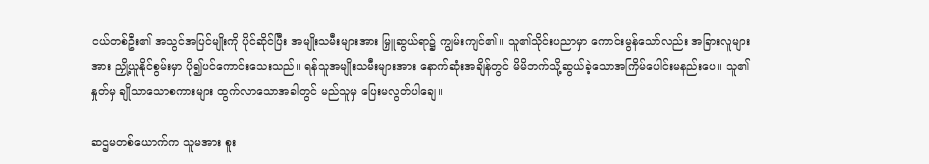ငယ်တစ်ဦး၏ အသွင်အပြင်မျိုးကို ပိုင်ဆိုင်ပြီး အမျိုးသမီးများအား မြှူဆွယ်ရာ၌ ကျွမ်းကျင်၏။ သူ၏သိုင်းပညာမှာ ကောင်းမွန်သော်လည်း အခြားလူများအား ညှို့ယူနိုင်စွမ်းမှာ ပို၍ပင်ကောင်းသေးသည်။ ရန်သူအမျိုးသမီးများအား နောက်ဆုံးအချိန်တွင် မိမိဘက်သို့ဆွယ်ခဲ့သောအကြိမ်ပေါင်းမနည်းပေ။ သူ၏နှုတ်မှ ချိုသာသောစကားများ ထွက်လာသောအခါတွင် မည်သူမှ ပြေးမလွတ်ပါချေ။

ဆဌမတစ်ယောက်က သူမအား စူး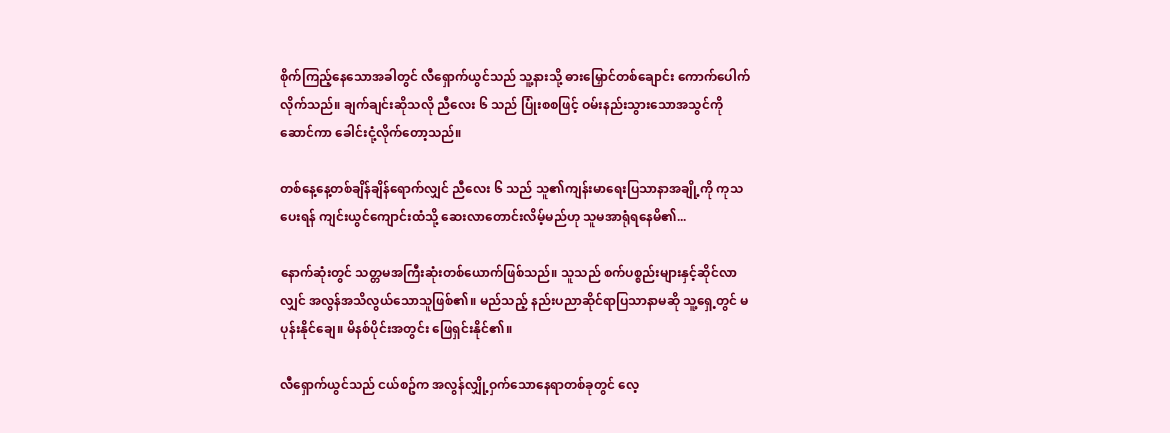စိုက်ကြည့်နေသောအခါတွင် လီရှောက်ယွင်သည် သူ့နားသို့ ဓားမြှောင်တစ်ချောင်း ကောက်ပေါက်လိုက်သည်။ ချက်ချင်းဆိုသလို ညီလေး ၆ သည် ပြုံးစစဖြင့် ဝမ်းနည်းသွားသောအသွင်ကိုဆောင်ကာ ခေါင်းငုံ့လိုက်တော့သည်။

တစ်နေ့နေ့တစ်ချိန်ချိန်ရောက်လျှင် ညီလေး ၆ သည် သူ၏ကျန်းမာရေးပြသာနာအချို့ကို ကုသပေးရန် ကျင်းယွင်ကျောင်းထံသို့ ဆေးလာတောင်းလိမ့်မည်ဟု သူမအာရုံရနေမိ၏...

နောက်ဆုံးတွင် သတ္တမအကြီးဆုံးတစ်ယောက်ဖြစ်သည်။ သူသည် စက်ပစ္စည်းများနှင့်ဆိုင်လာလျှင် အလွန်အသိလွယ်သောသူဖြစ်၏။ မည်သည့် နည်းပညာဆိုင်ရာပြသာနာမဆို သူ့ရှေ့တွင် မပုန်းနိုင်ချေ။ မိနစ်ပိုင်းအတွင်း ဖြေရှင်းနိုင်၏။

လီရှောက်ယွင်သည် ငယ်စဥ်က အလွန်လျှို့ဝှက်သောနေရာတစ်ခုတွင် လေ့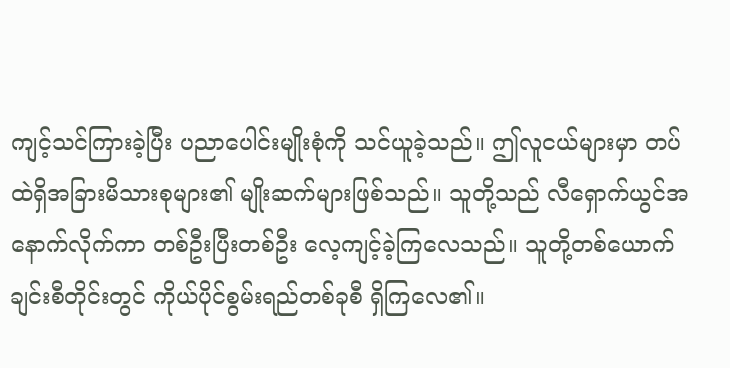ကျင့်သင်ကြားခဲ့ပြီး ပညာပေါင်းမျိုးစုံကို သင်ယူခဲ့သည်။ ဤလူငယ်များမှာ တပ်ထဲရှိအခြားမိသားစုများ၏ မျိုးဆက်များဖြစ်သည်။ သူတို့သည် လီရှောက်ယွင်အနောက်လိုက်ကာ တစ်ဦးပြီးတစ်ဦး လေ့ကျင့်ခဲ့ကြလေသည်။ သူတို့တစ်ယောက်ချင်းစီတိုင်းတွင် ကိုယ်ပိုင်စွမ်းရည်တစ်ခုစီ ရှိကြလေ၏။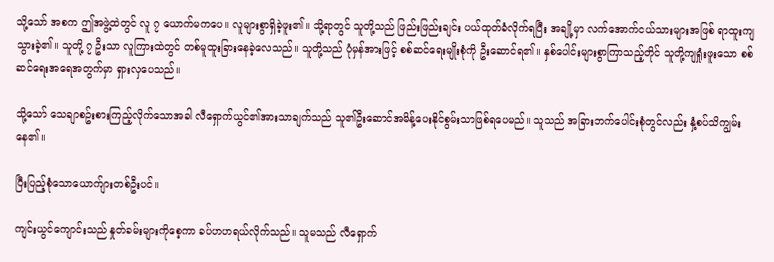သို့သော် အစက ဤအဖွဲ့ထဲတွင် လူ ၇ ယောက်မကပေ။ လူများစွာရှိခဲ့ဖူး၏။ သို့ရာတွင် သူတို့သည် ဖြည်းဖြည်းချင်း ပယ်ထုတ်ခံလိုက်ရပြီး အချို့မှာ လက်အောက်ငယ်သားများအဖြစ် ရာထူးကျသွားခဲ့၏။ သူတို့ ၇ ဦးသာ လူကြားထဲတွင် တစ်မူထူးခြားနေခဲ့လေသည်။ သူတို့သည် ပုံမှန်အားဖြင့် စစ်ဆင်ရေးမျိုးစုံကို ဦးဆောင်ရ၏။ နှစ်ပေါင်းများစွာကြာသည့်တိုင် သူတို့ကျရှုံးဖူးသော စစ်ဆင်ရေးအရေအတွက်မှာ ရှားလှပေသည်။

သို့သော် သေချာစဥ်းစားကြည့်လိုက်သောအခါ လီရှောက်ယွင်၏အားသာချက်သည် သူ၏ဦးဆောင်အမိန့်ပေးနိုင်စွမ်းသာဖြစ်ရပေမည်။ သူသည် အခြားဘက်ပေါင်းစုံတွင်လည်း နှံ့စပ်သိကျွမ်းနေ၏။

ပြီးပြည့်စုံသောယောက်ျားတစ်ဦးပင်။

ကျင်းယွင်ကျောင်းသည် နှုတ်ခမ်းများကိုစေ့ကာ ခပ်ဟဟရယ်လိုက်သည်။ သူမသည် လီရှောက်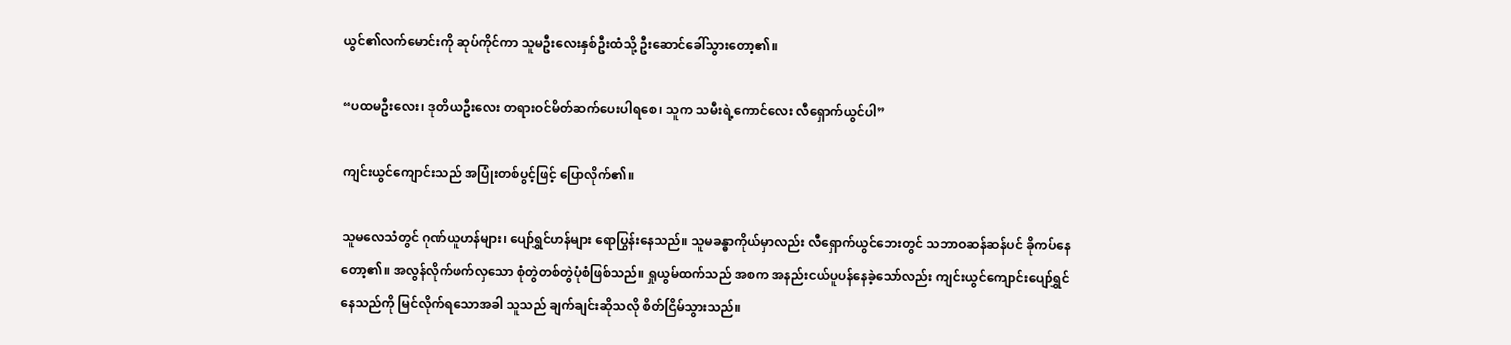ယွင်၏လက်မောင်းကို ဆုပ်ကိုင်ကာ သူမဦးလေးနှစ်ဦးထံသို့ ဦးဆောင်ခေါ်သွားတော့၏။

“ပထမဦးလေး၊ ဒုတိယဦးလေး တရားဝင်မိတ်ဆက်ပေးပါရစေ၊ သူက သမီးရဲ့ကောင်လေး လီရှောက်ယွင်ပါ”

ကျင်းယွင်ကျောင်းသည် အပြုံးတစ်ပွင့်ဖြင့် ပြောလိုက်၏။

သူမလေသံတွင် ဂုဏ်ယူဟန်များ၊ ပျော်ရွှင်ဟန်များ ရောပြွန်းနေသည်။ သူမခန္ဓာကိုယ်မှာလည်း လီရှောက်ယွင်‌ဘေးတွင် သဘာဝဆန်ဆန်ပင် ခိုကပ်နေတော့၏။ အလွန်လိုက်ဖက်လှသော စုံတွဲတစ်တွဲပုံစံဖြစ်သည်။ ရှုယွမ်ထက်သည် အစက အနည်းငယ်ပူပန်နေခဲ့သော်လည်း ကျင်းယွင်ကျောင်းပျော်ရွှင်နေသည်ကို မြင်လိုက်ရသောအခါ သူသည် ချက်ချင်းဆိုသလို စိတ်ငြိမ်သွားသည်။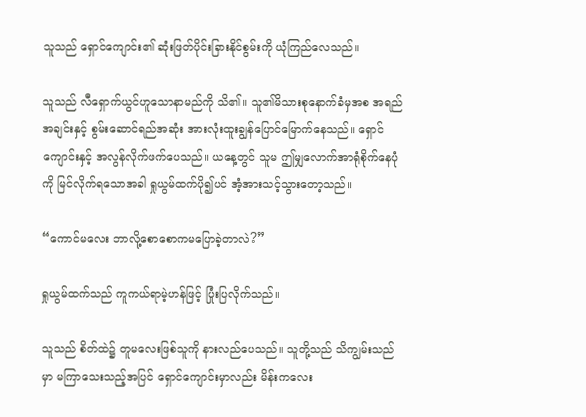သူသည် ရှောင်ကျောင်း၏ ဆုံးဖြတ်ပိုင်းခြားနိုင်စွမ်းကို ယုံကြည်လေသည်။

သူသည် လီရှောက်ယွင်ဟူသောနာမည်ကို သိ၏။ သူ၏မိသားစုနောက်ခံမှအစ အရည်အချင်းနှင့် စွမ်းဆောင်ရည်အဆုံး အားလုံးထူးချွန်ပြောင်မြောက်နေသည်။ ရှောင်ကျောင်းနှင့် အလွန်လိုက်ဖက်ပေသည်။ ယနေ့တွင် သူမ ဤမျှလောက်အာရုံစိုက်နေပုံကို မြင်လိုက်ရသောအခါ ရှုယွမ်ထက်ပို၍ပင် အံ့အားသင့်သွားတော့သည်။

“ကောင်မလေး ဘာလို့စောစောကမပြောခဲ့တာလဲ?”

ရှုယွမ်ထက်သည် ကူကယ်ရာမဲ့ဟန်ဖြင့် ပြုံးပြလိုက်သည်။

သူသည် စိတ်ထဲ၌ တူမလေးဖြစ်သူကို နားလည်ပေသည်။ သူတို့သည် သိကျွမ်းသည်မှာ မကြာသေးသည့်အပြင် ရှောင်ကျောင်းမှာလည်း မိန်းကလေး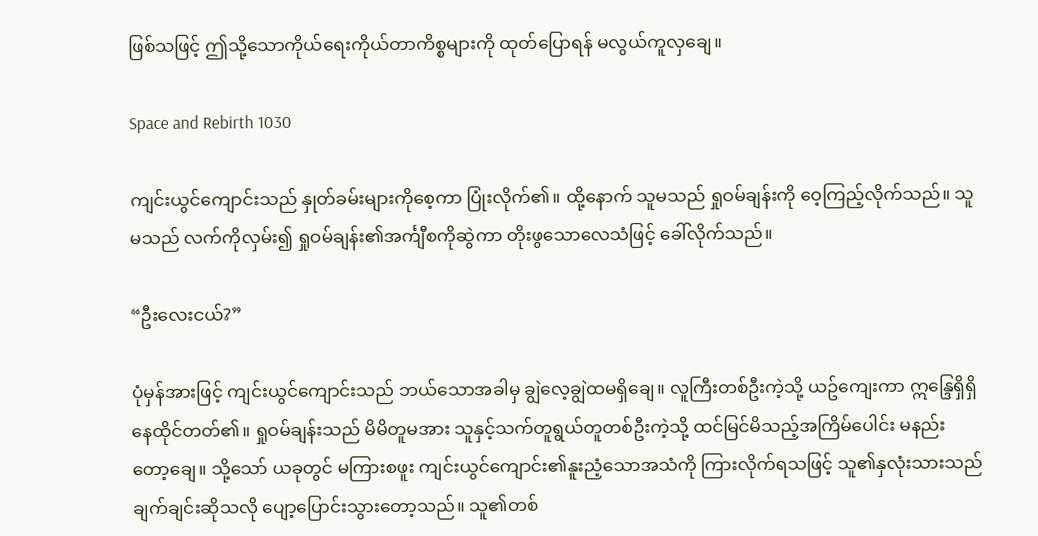ဖြစ်သဖြင့် ဤသို့သောကိုယ်ရေးကိုယ်တာကိစ္စများကို ထုတ်ပြောရန် မလွယ်ကူလှချေ။

Space and Rebirth 1030

ကျင်းယွင်ကျောင်းသည် နှုတ်ခမ်းများကိုစေ့ကာ ပြုံးလိုက်၏။ ထို့နောက် သူမသည် ရှုဝမ်ချန်းကို ဝေ့ကြည့်လိုက်သည်။ သူမသည် လက်ကိုလှမ်း၍ ရှုဝမ်ချန်း၏အင်္ကျီစကိုဆွဲကာ တိုးဖွသောလေသံဖြင့် ခေါ်လိုက်သည်။

“ဦးလေးငယ်?”

ပုံမှန်အားဖြင့် ကျင်းယွင်ကျောင်းသည် ဘယ်သောအခါမှ ချွဲလေ့ချွဲထမရှိချေ။ လူကြီးတစ်ဦးကဲ့သို့ ယဥ်ကျေးကာ ဣန္ဒြေရှိရှိနေထိုင်တတ်၏။ ရှုဝမ်ချန်းသည် မိမိတူမအား သူနှင့်သက်တူရွယ်တူတစ်ဦးကဲ့သို့ ထင်မြင်မိသည့်အကြိမ်ပေါင်း မနည်းတော့ချေ။ သို့‌သော် ယခုတွင် မကြားစဖူး ကျင်းယွင်ကျောင်း၏နူးညံ့သောအသံကို ကြားလိုက်ရသဖြင့် သူ၏နှလုံးသားသည် ချက်ချင်းဆိုသလို ပျော့ပြောင်းသွားတော့သည်။ သူ၏တစ်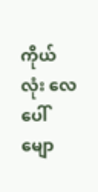ကိုယ်လုံး လေပေါ်မျော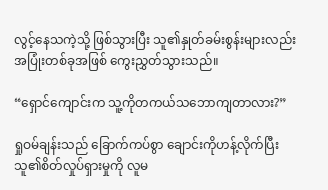လွင့်နေသကဲ့သို့ ဖြစ်သွားပြီး သူ၏နှုတ်ခမ်းစွန်းများလည်း အပြုံးတစ်ခုအဖြစ် ကွေးညွှတ်သွားသည်။

“ရှောင်ကျောင်းက သူ့ကိုတကယ်သဘောကျတာလား?”

ရှုဝမ်ချန်းသည် ခြောက်ကပ်စွာ ချောင်းကိုဟန့်လိုက်ပြီး သူ၏စိတ်လှုပ်ရှားမှုကို လူမ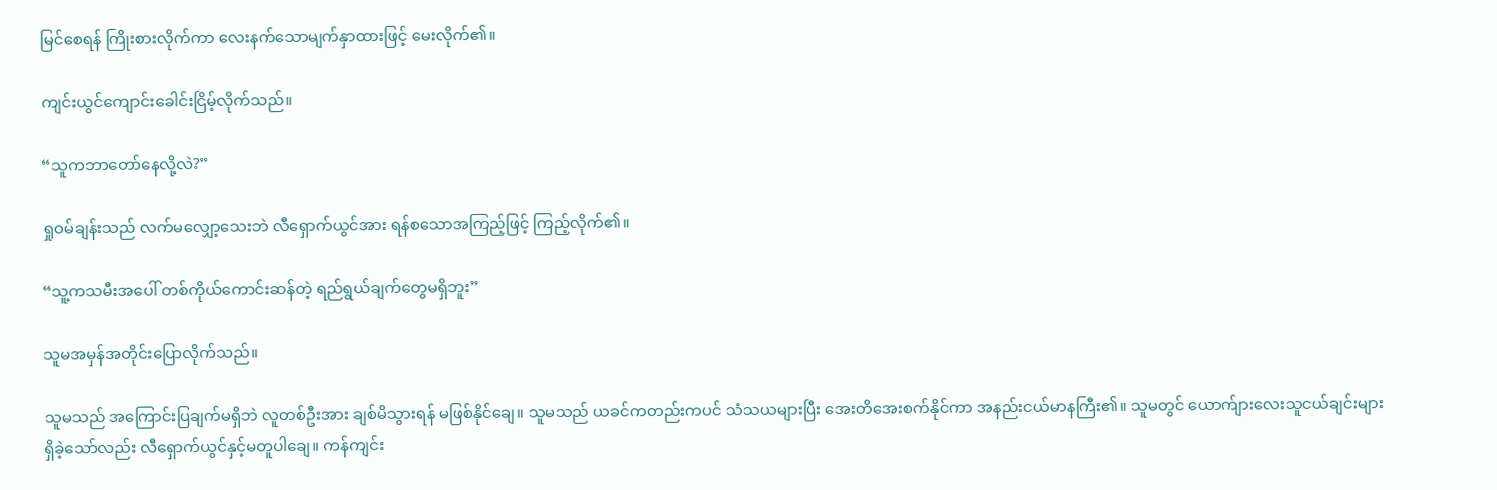မြင်စေရန် ကြိုးစားလိုက်ကာ လေးနက်သောမျက်နှာထားဖြင့် မေးလိုက်၏။

ကျင်းယွင်ကျောင်းခေါင်းငြိမ့်လိုက်သည်။

“သူကဘာတော်နေလို့လဲ?”

ရှုဝမ်ချန်းသည် လက်မလျှော့သေးဘဲ လီရှောက်ယွင်အား ရန်စသောအကြည့်ဖြင့် ကြည့်လိုက်၏။

“သူ့ကသမီးအပေါ် တစ်ကိုယ်ကောင်းဆန်တဲ့ ရည်ရွယ်ချက်တွေမရှိဘူး”

သူမအမှန်အတိုင်းပြောလိုက်သည်။

သူမသည် အကြောင်းပြချက်မရှိဘဲ လူတစ်ဦးအား ချစ်မိသွားရန် မဖြစ်နိုင်ချေ။ သူမသည် ယခင်ကတည်းကပင် သံသယများပြီး အေးတိအေးစက်နိုင်ကာ အနည်းငယ်မာနကြီး၏။ သူမတွင် ယောက်ျားလေးသူငယ်ချင်းများ ရှိခဲ့သော်လည်း လီရှောက်ယွင်နှင့်မတူပါချေ။ ကန်ကျင်း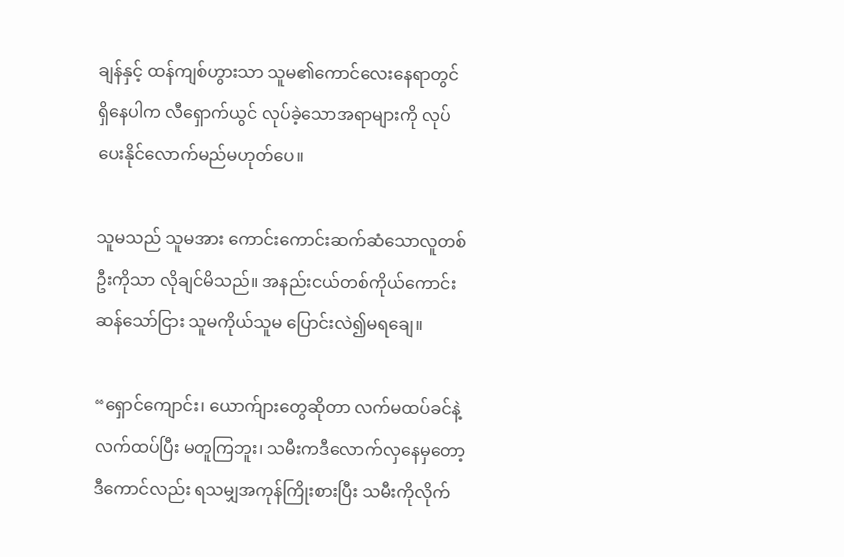ချန်နှင့် ထန်ကျစ်ဟွားသာ သူမ၏ကောင်လေးနေရာတွင် ရှိနေပါက လီရှောက်ယွင် လုပ်ခဲ့သောအရာများကို လုပ်ပေးနိုင်လောက်မည်မဟုတ်ပေ။

သူမသည် သူမအား ကောင်းကောင်းဆက်ဆံသောလူတစ်ဦးကိုသာ လိုချင်မိသည်။ အနည်းငယ်တစ်ကိုယ်ကောင်းဆန်သော်ငြား သူမကိုယ်သူမ ပြောင်းလဲ၍မရချေ။

“ရှောင်ကျောင်း၊ ယောက်ျားတွေဆိုတာ လက်မထပ်ခင်နဲ့ လက်ထပ်ပြီး မတူကြဘူး၊ သမီးကဒီလောက်လှနေမှတော့ ဒီကောင်လည်း ရသမျှအကုန်ကြိုးစားပြီး သမီးကိုလိုက်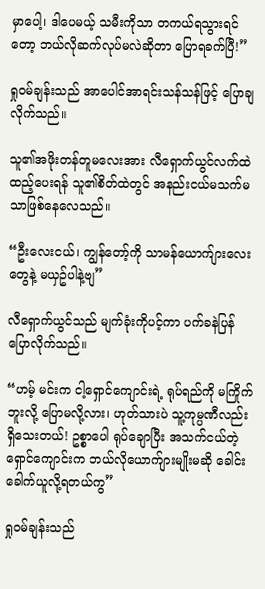မှာပေါ့၊ ဒါပေမယ့် သမီးကိုသာ တကယ်ရသွားရင်တော့ ‌ဘယ်လိုဆက်လုပ်မလဲဆိုတာ ပြောရခက်ပြီ!”

ရှုဝမ်ချန်းသည် အာပေါင်အာရင်းသန်သန်ဖြင့် ပြောချလိုက်သည်။

သူ၏အဖိုးတန်တူမလေးအား လီရှောက်ယွင်လက်ထဲထည့်ပေးရန် သူ၏စိတ်ထဲတွင် အနည်းငယ်မသက်မသာဖြစ်နေလေသည်။

“ဦးလေးငယ်၊ ကျွန်တော့်ကို သာမန်ယောက်ျားလေးတွေနဲ့ မယှဥ်ပါနဲ့ဗျ”

လီရှောက်ယွင်သည် မျက်ခုံးကိုပင့်ကာ ပက်ခနဲပြန်ပြောလိုက်သည်။

“ဟမ့် မင်းက ငါ့‌ရှောင်ကျောင်းရဲ့ ရုပ်ရည်ကို မကြိုက်ဘူးလို့ ပြောမလို့လား၊ ဟုတ်သားပဲ သူ့ကုမ္ပဏီလည်းရှိသေးတယ်! ဥစ္စာပေါ ရုပ်ချောပြီး အသက်ငယ်တဲ့ ရှောင်ကျောင်းက ဘယ်လိုယောက်ျားမျိုးမဆို ခေါင်းခေါက်ယူလို့ရတယ်ကွ”

ရှုဝမ်ချန်းသည်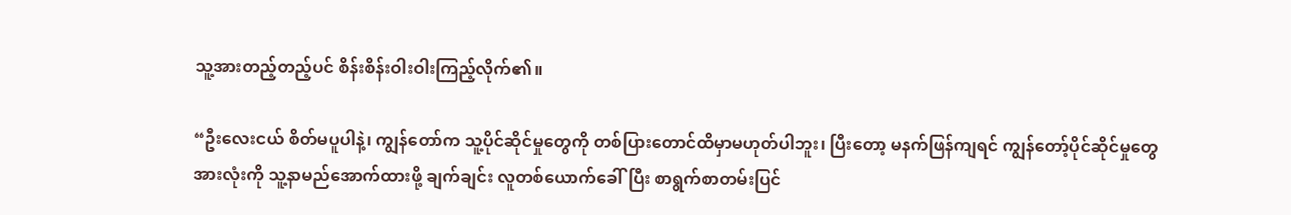သူ့အားတည့်တည့်ပင် စိန်းစိန်းဝါးဝါးကြည့်လိုက်၏။

“ဦးလေးငယ် စိတ်မပူပါနဲ့၊ ကျွန်တော်က သူ့ပိုင်ဆိုင်မှုတွေကို တစ်ပြားတောင်ထိမှာမဟုတ်ပါဘူး၊ ပြီးတော့ မနက်ဖြန်ကျရင် ကျွန်တော့်ပိုင်ဆိုင်မှုတွေအားလုံးကို သူ့နာမည်အောက်ထားဖို့ ချက်ချင်း လူတစ်ယောက်ခေါ်ပြီး စာရွက်စာတမ်းပြင်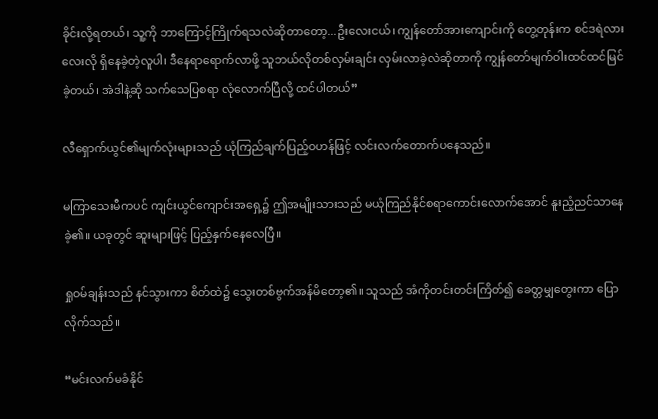ခိုင်းလို့ရတယ်၊ သူ့ကို ဘာကြောင့်ကြိုက်ရသလဲဆိုတာတော့...ဦးလေးငယ်၊ ကျွန်တော်အားကျောင်းကို တွေ့တုန်းက စင်ဒရဲလားလေးလို ရှိနေခဲ့တဲ့လူပါ၊ ဒီနေရာရောက်လာဖို့ သူဘယ်လိုတစ်လှမ်းချင်း လှမ်းလာခဲ့လဲဆိုတာကို ကျွန်‌တော်မျက်ဝါးထင်ထင်မြင်ခဲ့တယ်၊ အဲဒါနဲ့ဆို သက်သေပြစရာ လုံလောက်ပြီလို့ ထင်ပါတယ်”

လီရှောက်ယွင်၏မျက်လုံးများသည် ယုံကြည်ချက်ပြည့်ဝဟန်ဖြင့် လင်းလက်တောက်ပနေသည်။

မကြာသေးမီကပင် ကျင်းယွင်ကျောင်းအရှေ့၌ ဤအမျိုးသားသည် မယုံကြည်နိုင်စရာကောင်းလောက်အောင် နူးညံ့ညင်သာနေခဲ့၏။ ယခုတွင် ဆူးများဖြင့် ပြည့်နှက်နေလေပြီ။

ရှုဝမ်ချန်းသည် နင်သွားကာ စိတ်ထဲ၌ သွေးတစ်ဗွက်အန်မိတော့၏။ သူသည် အံကိုတင်းတင်းကြိတ်၍ ခေတ္တမျှတွေးကာ ပြောလိုက်သည်။

“မင်းလက်မခံနိုင်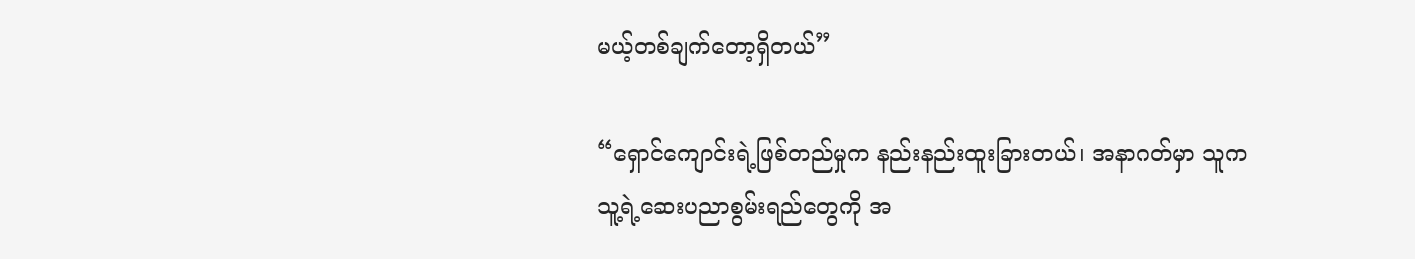မယ့်တစ်ချက်တော့ရှိတယ်”

“ရှောင်ကျောင်းရဲ့ဖြစ်တည်မှုက နည်းနည်းထူးခြားတယ်၊ အနာဂတ်မှာ သူက သူ့ရဲ့ဆေးပညာစွမ်းရည်တွေကို အ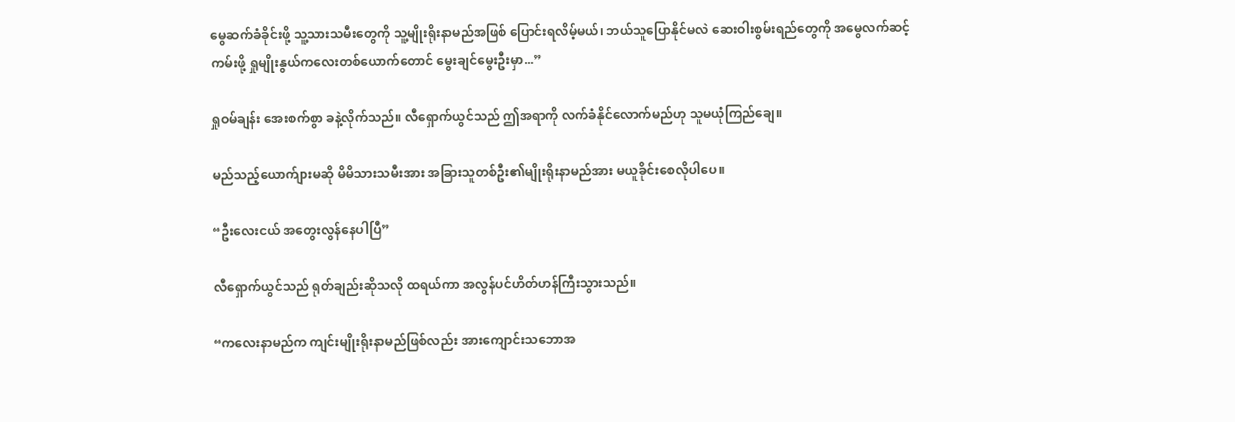မွေဆက်ခံခိုင်းဖို့ သူ့သားသမီးတွေကို သူ့မျိုးရိုးနာမည်အဖြစ် ပြောင်းရလိမ့်မယ်၊ ဘယ်သူပြောနိုင်မလဲ ဆေးဝါးစွမ်းရည်တွေကို အမွေလက်ဆင့်ကမ်းဖို့ ရှုမျိုးနွယ်ကလေးတစ်ယောက်တောင် မွေးချင်မွေးဦးမှာ...”

ရှုဝမ်ချန်း အေးစက်စွာ ခနဲ့လိုက်သည်။ လီရှောက်ယွင်သည် ဤအရာကို လက်ခံနိုင်လောက်မည်ဟု သူမယုံကြည်ချေ။

မည်သည့်ယောက်ျားမဆို မိမိသားသမီးအား အခြားသူတစ်ဦး၏မျိုးရိုးနာမည်အား မယူခိုင်းစေလိုပါပေ။

“ဦးလေးငယ် အတွေးလွန်နေပါပြီ”

လီရှောက်ယွင်သည် ရုတ်ချည်းဆိုသလို ထရယ်ကာ အလွန်ပင်ဟိတ်ဟန်ကြီးသွားသည်။

“ကလေးနာမည်က ကျင်းမျိုးရိုးနာမည်ဖြစ်လည်း အားကျောင်းသဘောအ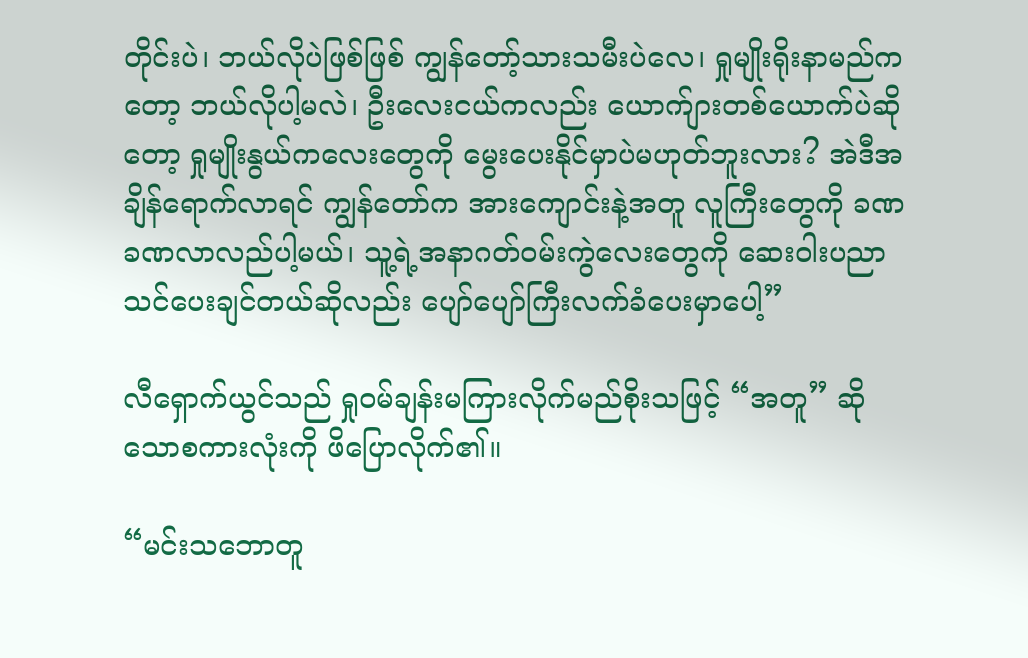တိုင်းပဲ၊ ဘယ်လိုပဲဖြစ်ဖြစ် ကျွန်တော့်သားသမီးပဲလေ၊ ရှုမျိုးရိုးနာမည်ကတော့ ဘယ်လိုပါ့မလဲ၊ ဦးလေးငယ်ကလည်း ယောက်ျားတစ်ယောက်ပဲဆိုတော့ ရှုမျိုးနွယ်ကလေးတွေကို မွေးပေးနိုင်မှာပဲမဟုတ်ဘူးလား? အဲဒီအချိန်ရောက်လာရင် ကျွန်တော်က အားကျောင်းနဲ့အတူ လူကြီးတွေကို ခဏခဏလာလည်ပါ့မယ်၊ သူ့ရဲ့အနာဂတ်ဝမ်းကွဲလေးတွေကို ဆေးဝါးပညာသင်ပေးချင်တယ်ဆိုလည်း ပျော်ပျော်ကြီးလက်ခံပေးမှာပေါ့”

လီရှောက်ယွင်သည် ရှုဝမ်ချန်းမကြားလိုက်မည်စိုးသဖြင့် “အတူ” ဆိုသောစကားလုံးကို ဖိပြောလိုက်၏။

“မင်းသဘောတူ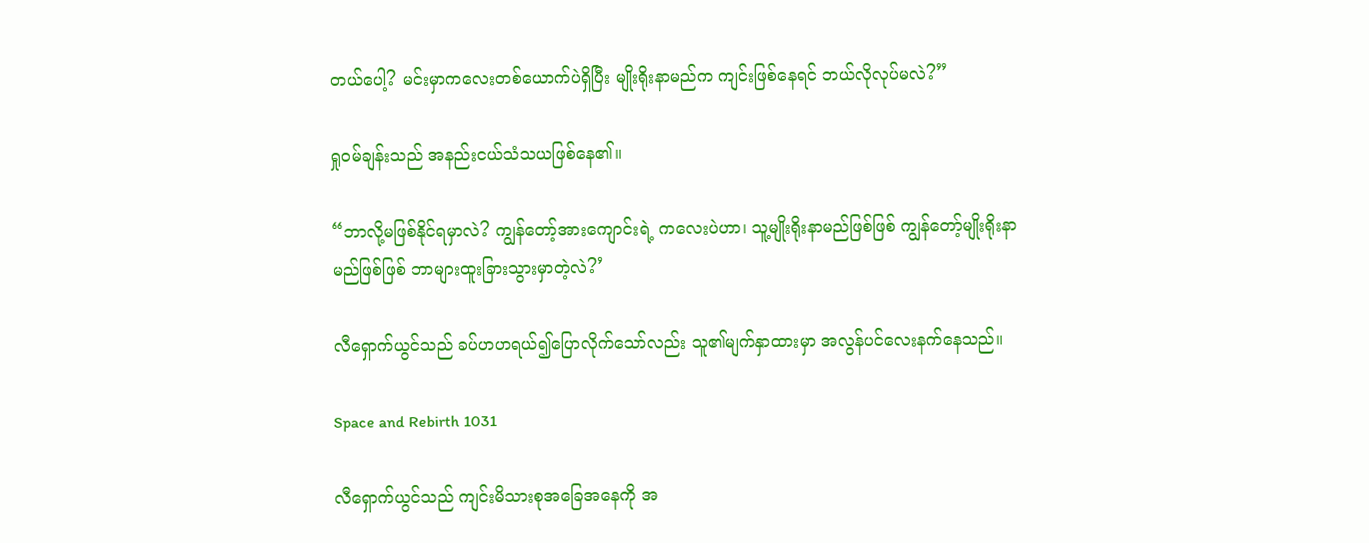တယ်ပေါ့? မင်းမှာကလေးတစ်ယောက်ပဲရှိပြီး မျိုးရိုးနာမည်က ကျင်းဖြစ်နေရင် ဘယ်လိုလုပ်မလဲ?”

ရှုဝမ်ချန်းသည် အနည်းငယ်သံသယဖြစ်နေ၏။

“ဘာလို့မဖြစ်နိုင်ရမှာလဲ? ကျွန်တော့်အားကျောင်းရဲ့ ကလေးပဲဟာ၊ သူ့မျိုးရိုးနာမည်ဖြစ်ဖြစ် ကျွန်တော့်မျိုးရိုးနာမည်ဖြစ်ဖြစ် ဘာများထူးခြားသွားမှာတဲ့လဲ?’

လီရှောက်ယွင်သည် ခပ်ဟဟရယ်၍ပြောလိုက်သော်လည်း သူ၏မျက်နှာထားမှာ အလွန်ပင်လေးနက်နေသည်။

Space and Rebirth 1031

လီရှောက်ယွင်သည် ကျင်းမိသားစုအခြေအနေကို အ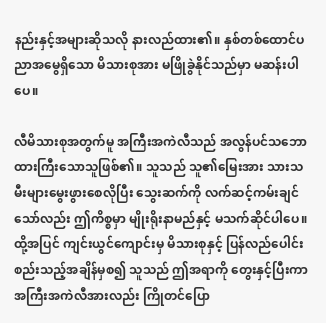နည်းနှင့်အများဆိုသလို နားလည်ထား၏။ နှစ်တစ်ထောင်ပညာအမွေရှိသော မိသားစုအား မဖြိုခွဲနိုင်သည်မှာ မဆန်းပါပေ။

လီမိသားစုအတွက်မူ အကြီးအကဲလီသည် အလွန်ပင်သဘောထားကြီးသောသူဖြစ်၏။ သူသည် သူ၏မြေးအား သားသမီးများမွေးဖွားစေလိုပြီး သွေးဆက်ကို လက်ဆင့်ကမ်းချင်သော်လည်း ဤကိစ္စမှာ မျိုးရိုးနာမည်နှင့် မသက်ဆိုင်ပါပေ။ ထို့အပြင် ကျင်းယွင်ကျောင်းမှ မိသားစုနှင့် ပြန်လည်ပေါင်းစည်းသည့်အချိန်မှစ၍ သူသည် ဤအရာကို တွေးနှင့်ပြီးကာ အကြီးအကဲလီအားလည်း ကြိုတင်ပြော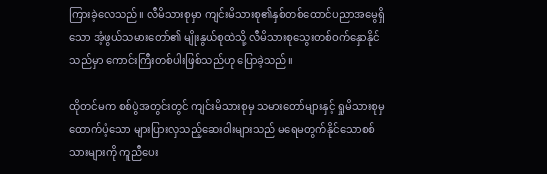ကြားခဲ့လေသည်။ လီမိသားစုမှာ ကျင်းမိသားစု၏နှစ်တစ်ထောင်ပညာအမွေရှိသော အံ့ဖွယ်သမားတော်၏ မျိုးနွယ်စုထဲသို့ လီမိသားစုသွေးတစ်ဝက်နှောနိုင်သည်မှာ ကောင်းကြီးတစ်ပါးဖြစ်သည်ဟု ပြောခဲ့သည်။

ထိုတင်မက စစ်ပွဲအတွင်းတွင် ကျင်းမိသားစုမှ သမားတော်များနှင့် ရှုမိသားစုမှထောက်ပံ့သော များပြားလှသည့်ဆေးဝါးများသည် မရေမတွက်နိုင်သောစစ်သားများကို ကူညီပေး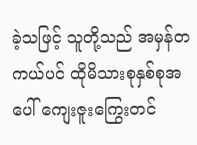ခဲ့သဖြင့် သူတို့သည် အမှန်တကယ်ပင် ထိုမိသားစုနှစ်စုအပေါ် ကျေးဇူးကြွေးတင်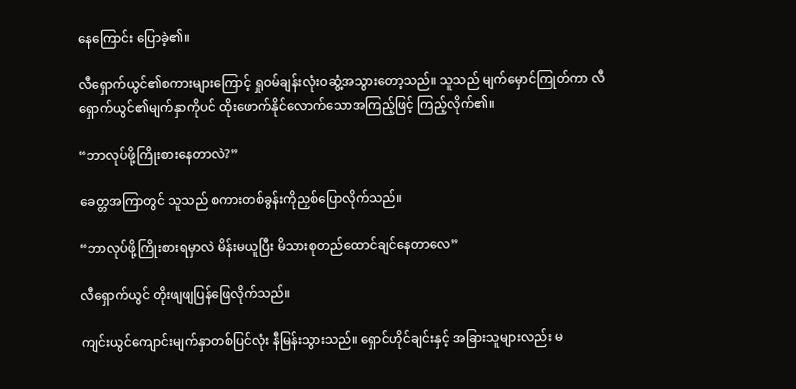နေကြောင်း ပြောခဲ့၏။

လီရှောက်ယွင်၏စကားများကြောင့် ရှုဝမ်ချန်းလုံးဝဆွံ့အသွားတော့သည်။ သူသည် မျက်မှောင်ကြုတ်ကာ လီရှောက်ယွင်၏မျက်နှာကိုပင် ထိုးဖောက်နိုင်လောက်သောအကြည့်ဖြင့် ကြည့်လိုက်၏။

“ဘာလုပ်ဖို့ကြိုးစားနေတာလဲ?”

ခေတ္တအကြာတွင် သူသည် စကားတစ်ခွန်းကိုညှစ်ပြောလိုက်သည်။

“ဘာလုပ်ဖို့ကြိုးစားရမှာလဲ မိန်းမယူပြီး မိသားစုတည်ထောင်ချင်နေတာလေ”

လီရှောက်ယွင် တိုးဖျဖျပြန်ဖြေလိုက်သည်။

ကျင်းယွင်ကျောင်းမျက်နှာတစ်ပြင်လုံး နီမြန်းသွားသည်။ ရှောင်ဟိုင်ချင်းနှင့် အခြားသူများလည်း မ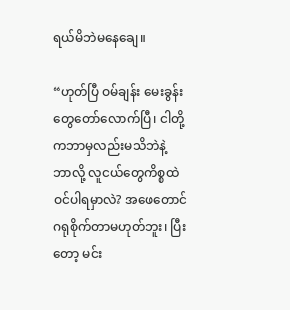ရယ်မိဘဲမနေချေ။

“ဟုတ်ပြီ ဝမ်ချန်း မေးခွန်းတွေတော်လောက်ပြီ၊ ငါတို့ကဘာမှလည်းမသိဘဲနဲ့ ဘာလို့ လူငယ်တွေကိစ္စထဲ ဝင်ပါရမှာလဲ? အဖေတောင် ဂရုစိုက်တာမဟုတ်ဘူး၊ ပြီးတော့ မင်း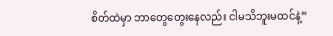စိတ်ထဲမှာ ဘာတွေတွေးနေလည်း ငါမသိဘူးမထင်နဲ့”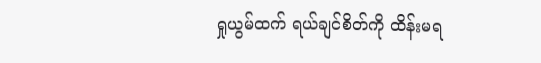ရှုယွမ်ထက် ရယ်ချင်စိတ်ကို ထိန်းမရ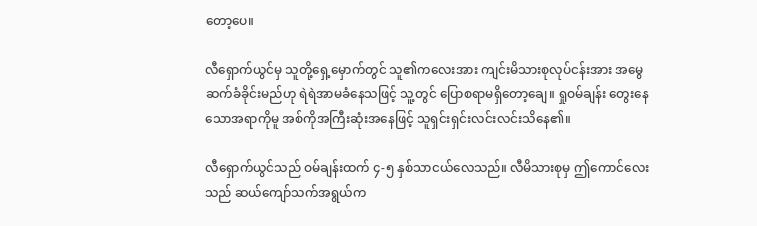တော့ပေ။

လီရှောက်ယွင်မှ သူတို့ရှေ့မှောက်တွင် သူ၏ကလေးအား ကျင်းမိသားစုလုပ်ငန်းအား အမွေဆက်ခံခိုင်းမည်ဟု ရဲရဲအာမခံနေသဖြင့် သူ့တွင် ပြောစရာမရှိတော့ချေ။ ရှုဝမ်ချန်း တွေးနေသောအရာကိုမူ အစ်ကိုအကြီးဆုံးအနေဖြင့် သူရှင်းရှင်းလင်းလင်းသိနေ၏။

လီရှောက်ယွင်သည် ဝမ်ချန်းထက် ၄-၅ နှစ်သာငယ်လေသည်။ လီမိသားစုမှ ဤကောင်လေးသည် ဆယ်ကျော်သက်အရွယ်က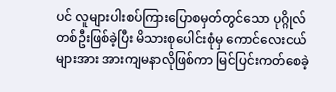ပင် လူများပါးစပ်ကြားပြောစမှတ်တွင်သော ပုဂ္ဂိုလ်တစ်ဦးဖြစ်ခဲ့ပြီး မိသားစုပေါင်းစုံမှ ကောင်လေးငယ်များအား အားကျမနာလိုဖြစ်ကာ မြင်ပြင်းကတ်စေခဲ့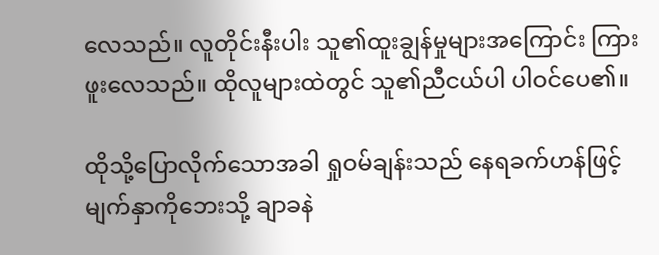လေသည်။ လူတိုင်းနီးပါး သူ၏ထူးချွန်မှုများအကြောင်း ကြားဖူးလေသည်။ ထိုလူများထဲတွင် သူ၏ညီငယ်ပါ ပါဝင်ပေ၏။

ထိုသို့ပြောလိုက်သောအခါ ရှုဝမ်ချန်းသည် နေရခက်ဟန်ဖြင့် မျက်နှာကိုဘေးသို့ ချာခနဲ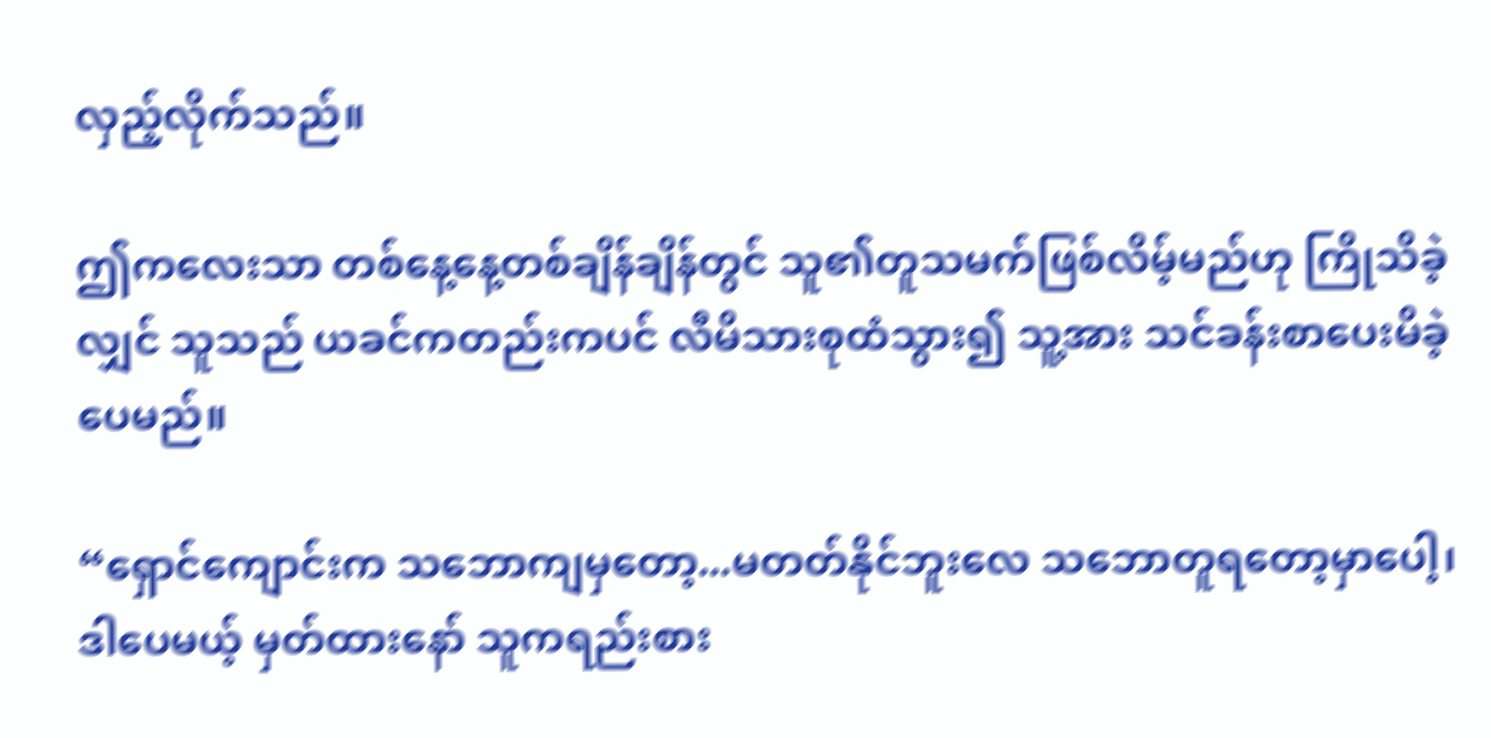လှည့်လိုက်သည်။

ဤကလေးသာ တစ်နေ့နေ့တစ်ချိန်ချိန်တွင် သူ၏တူသမက်ဖြစ်လိမ့်မည်ဟု ကြိုသိခဲ့လျှင် သူသည် ယခင်ကတည်းကပင် လီမိသားစုထံသွား၍ သူ့အား သင်ခန်းစာပေးမိခဲ့ပေမည်။

“ရှောင်ကျောင်းက သဘောကျမှတော့...မတတ်နိုင်ဘူးလေ သဘောတူရတော့မှာပေါ့၊ ဒါပေမယ့် မှတ်ထားနော် သူကရည်းစား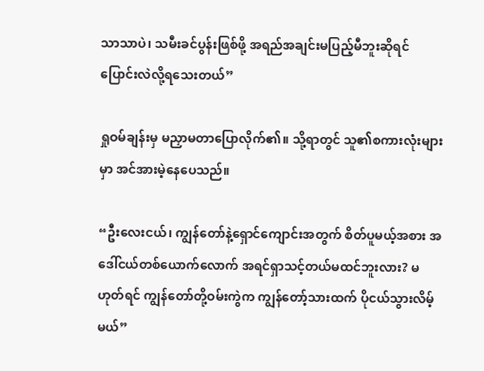သာသာပဲ၊ သမီးခင်ပွန်းဖြစ်ဖို့ အရည်အချင်းမပြည့်မီဘူးဆိုရင် ပြောင်းလဲလို့ရသေးတယ်”

ရှုဝမ်ချန်းမှ မညှာမတာပြောလိုက်၏။ သို့ရာတွင် သူ၏စကားလုံးများမှာ အင်အားမဲ့နေပေသည်။

“ဦးလေးငယ်၊ ကျွန်တော်နဲ့ရှောင်ကျောင်းအတွက် စိတ်ပူမယ့်အစား အဒေါ်ငယ်တစ်ယောက်လောက် အရင်ရှာသင့်တယ်မထင်ဘူးလား? မဟုတ်ရင် ကျွန်တော်တို့ဝမ်းကွဲက ကျွန်တော့်သားထက် ပိုငယ်သွားလိမ့်မယ်”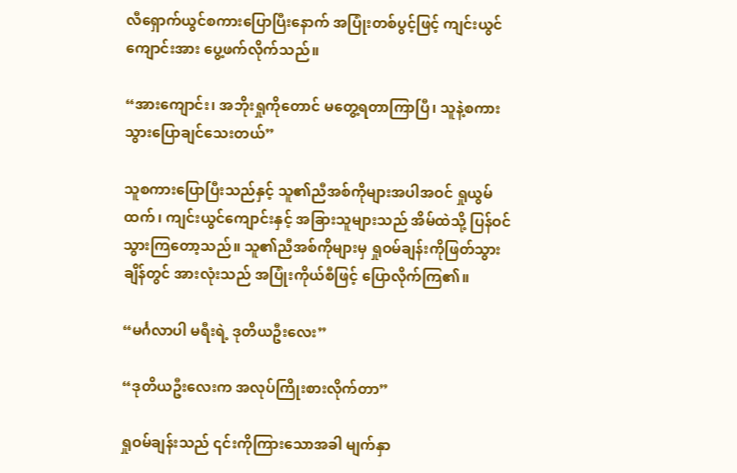လီရှောက်ယွင်စကားပြောပြီးနောက် အပြုံးတစ်ပွင့်ဖြင့် ကျင်းယွင်ကျောင်းအား ပွေ့ဖက်လိုက်သည်။

“အားကျောင်း၊ အဘိုးရှုကိုတောင် မတွေ့ရတာကြာပြီ၊ သူနဲ့စကားသွားပြောချင်သေးတယ်”

သူစကားပြောပြီးသည်နှင့် သူ၏ညီအစ်ကိုများအပါအဝင် ရှုယွမ်ထက်၊ ကျင်းယွင်ကျောင်းနှင့် အခြားသူများသည် အိမ်ထဲသို့ ပြန်ဝင်သွားကြတော့သည်။ သူ၏ညီအစ်ကိုများမှ ရှုဝမ်ချန်းကိုဖြတ်သွားချိန်တွင် အားလုံးသည် အပြုံးကိုယ်စီဖြင့် ပြောလိုက်ကြ၏။

“မင်္ဂလာပါ မရီးရဲ့ ဒုတိယဦးလေး”

“ဒုတိယဦးလေးက အလုပ်ကြိုးစားလိုက်တာ”

ရှုဝမ်ချန်းသည် ၎င်းကိုကြားသောအခါ မျက်နှာ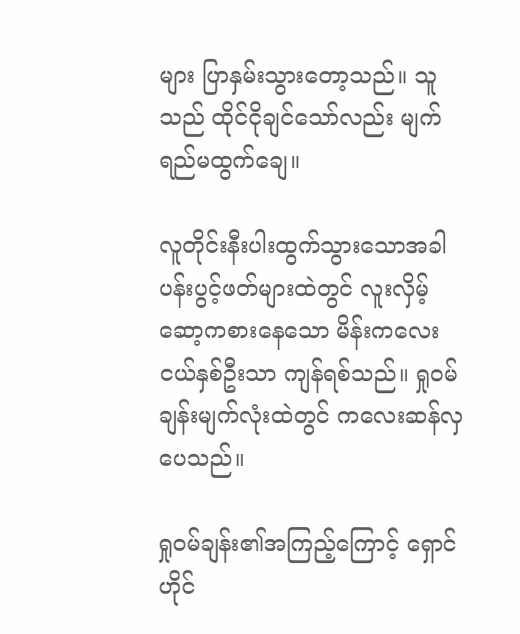များ ပြာနှမ်းသွားတော့သည်။ သူသည် ထိုင်ငိုချင်သော်လည်း မျက်ရည်မထွက်ချေ။

လူတိုင်းနီးပါးထွက်သွားသောအခါ ပန်းပွင့်ဖတ်များထဲတွင် လူးလှိမ့်ဆော့ကစားနေသော မိန်းကလေးငယ်နှစ်ဦးသာ ကျန်ရစ်သည်။ ရှုဝမ်ချန်းမျက်လုံးထဲတွင် ကလေးဆန်လှပေသည်။

ရှုဝမ်ချန်း၏အကြည့်ကြောင့် ရှောင်ဟိုင်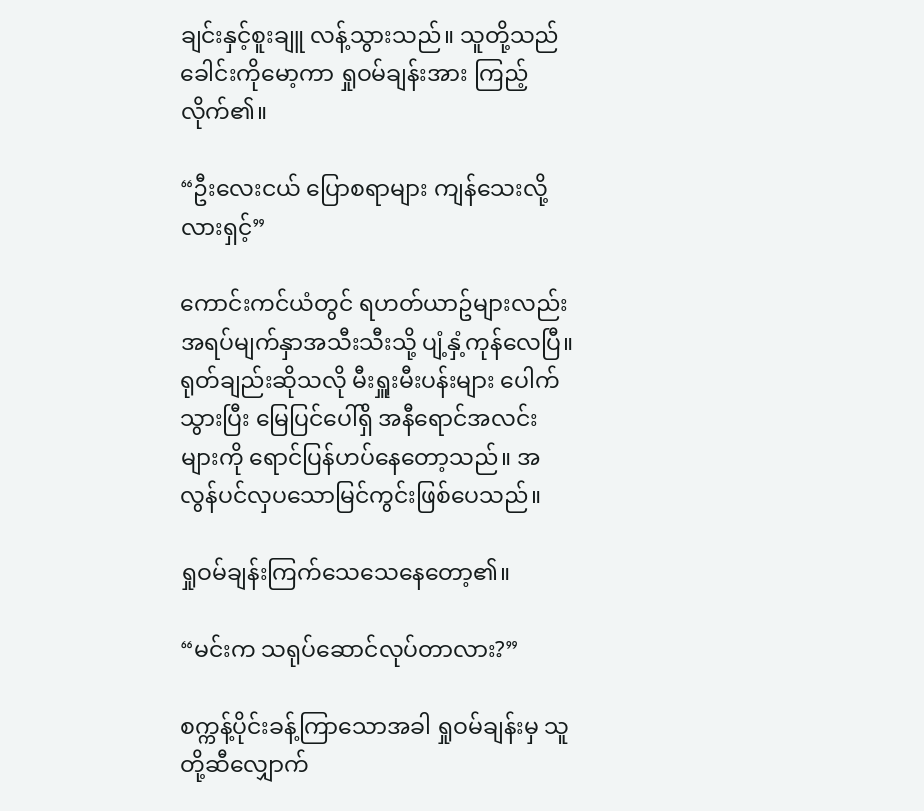ချင်းနှင့်စူးချူ လန့်သွားသည်။ သူတို့သည် ခေါင်းကိုမော့ကာ ရှုဝမ်ချန်းအား ကြည့်လိုက်၏။

“ဦးလေးငယ် ပြောစရာများ ကျန်သေးလို့လားရှင့်”

ကောင်းကင်ယံတွင် ရဟတ်ယာဥ်များလည်း အရပ်မျက်နှာအသီးသီးသို့ ပျံ့နှံ့ကုန်လေပြီ။ ရုတ်ချည်းဆိုသလို မီးရှူးမီးပန်းများ ပေါက်သွားပြီး မြေပြင်ပေါ်ရှိ အနီရောင်အလင်းများကို ရောင်ပြန်ဟပ်နေတော့သည်။ အလွန်ပင်လှပသောမြင်ကွင်းဖြစ်ပေသည်။

ရှုဝမ်ချန်းကြက်သေသေနေတော့၏။

“မင်းက သရုပ်ဆောင်လုပ်တာလား?”

စက္ကန့်ပိုင်းခန့်ကြာသောအခါ ရှုဝမ်ချန်းမှ သူတို့ဆီလျှောက်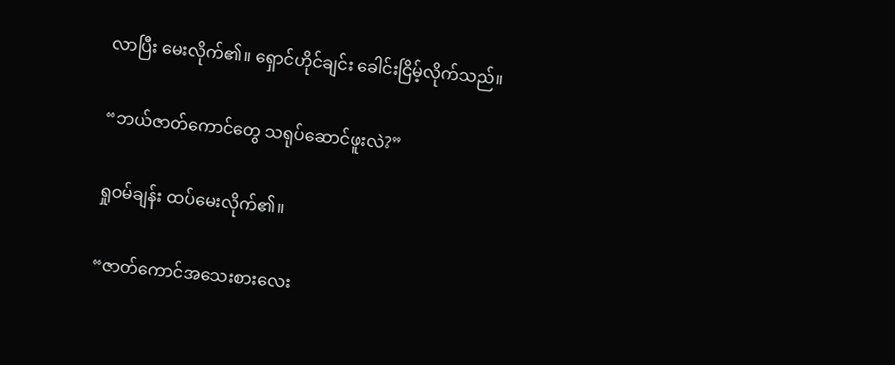လာပြီး မေးလိုက်၏။ ရှောင်ဟိုင်ချင်း ခေါင်းငြိမ့်လိုက်သည်။

“ဘယ်ဇာတ်ကောင်တွေ သရုပ်ဆောင်ဖူးလဲ?”

ရှုဝမ်ချန်း ထပ်မေးလိုက်၏။

“ဇာတ်ကောင်အသေးစားလေး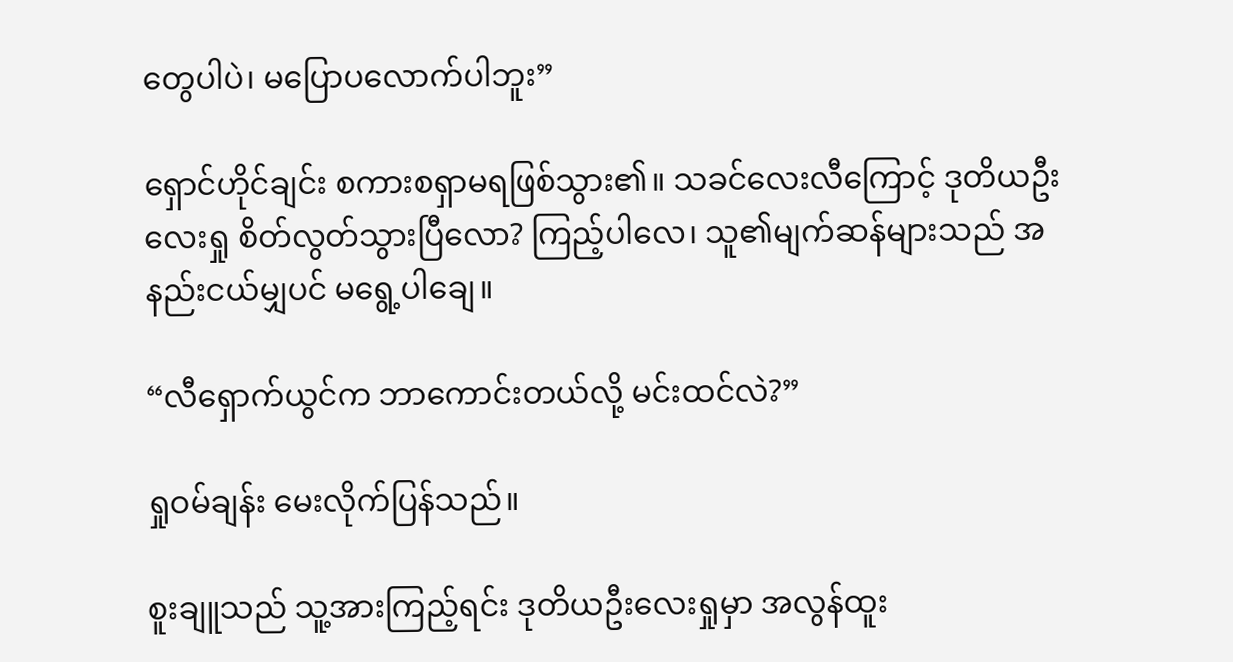တွေပါပဲ၊ မပြောပလောက်ပါဘူး”

ရှောင်ဟိုင်ချင်း စကားစရှာမရဖြစ်သွား၏။ သခင်လေးလီကြောင့် ဒုတိယဦးလေးရှု စိတ်လွတ်သွားပြီလော? ကြည့်ပါလေ၊ သူ၏မျက်ဆန်များသည် အနည်းငယ်မျှပင် မရွေ့ပါချေ။

“လီရှောက်ယွင်က ဘာကောင်းတယ်လို့ မင်းထင်လဲ?”

ရှုဝမ်ချန်း မေးလိုက်ပြန်သည်။

စူးချူသည် သူ့အားကြည့်ရင်း ဒုတိယဦးလေးရှုမှာ အလွန်ထူး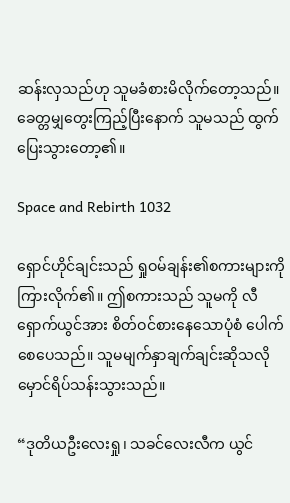ဆန်းလှသည်ဟု သူမခံစားမိလိုက်တော့သည်။ ခေတ္တမျှတွေးကြည့်ပြီးနောက် သူမသည် ထွက်ပြေးသွားတော့၏။

Space and Rebirth 1032

ရှောင်ဟိုင်ချင်းသည် ရှုဝမ်ချန်း၏စကားများကို ကြားလိုက်၏။ ဤစကားသည် သူမကို လီရှောက်ယွင်အား စိတ်ဝင်စားနေသောပုံစံ ပေါက်စေပေသည်။ သူမမျက်နှာချက်ချင်းဆိုသလို မှောင်ရိပ်သန်းသွားသည်။

“ဒုတိယဦးလေးရှု၊ သခင်လေးလီက ယွင်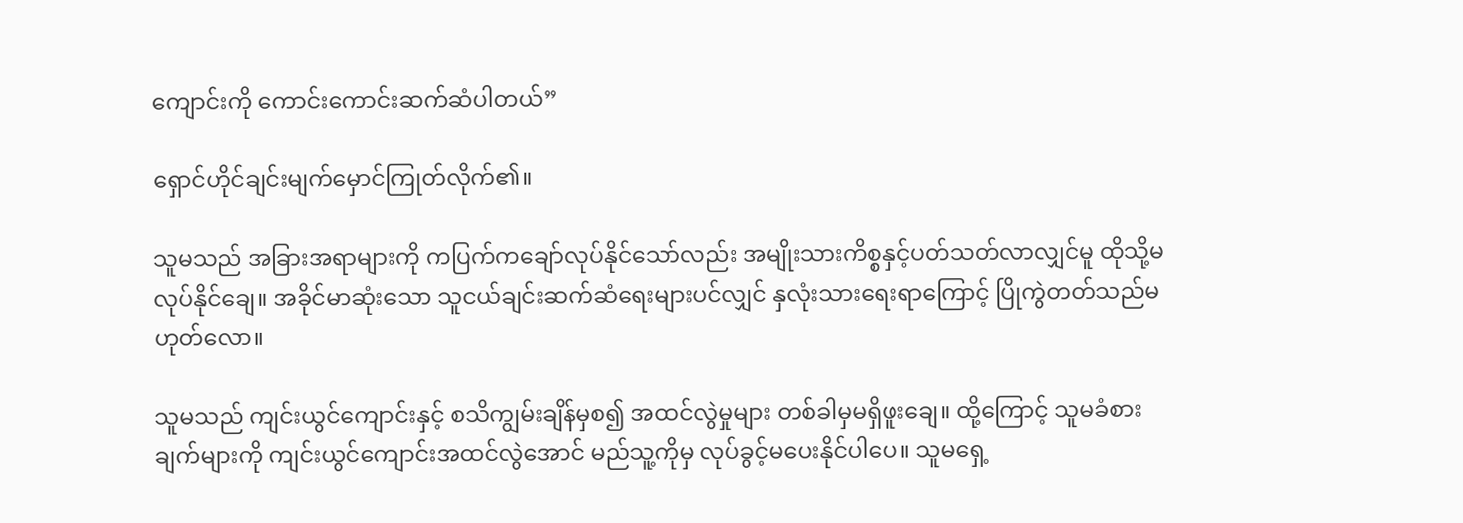ကျောင်းကို ကောင်းကောင်းဆက်ဆံပါတယ်”

ရှောင်ဟိုင်ချင်းမျက်မှောင်ကြုတ်လိုက်၏။

သူမသည် အခြားအရာများကို ကပြက်ကချော်လုပ်နိုင်သော်လည်း အမျိုးသားကိစ္စနှင့်ပတ်သတ်လာလျှင်မူ ထိုသို့မလုပ်နိုင်ချေ။ အခိုင်မာဆုံးသော သူငယ်ချင်းဆက်ဆံရေးများပင်လျှင် နှလုံးသားရေးရာကြောင့် ပြိုကွဲတတ်သည်မဟုတ်လော။

သူမသည် ကျင်းယွင်ကျောင်းနှင့် စသိကျွမ်းချိန်မှစ၍ အထင်လွဲမှုများ တစ်ခါမှမရှိဖူးချေ။ ထို့ကြောင့် သူမခံစားချက်များကို ကျင်းယွင်ကျောင်းအထင်လွဲအောင် မည်သူ့ကိုမှ လုပ်ခွင့်မပေးနိုင်ပါပေ။ သူမရှေ့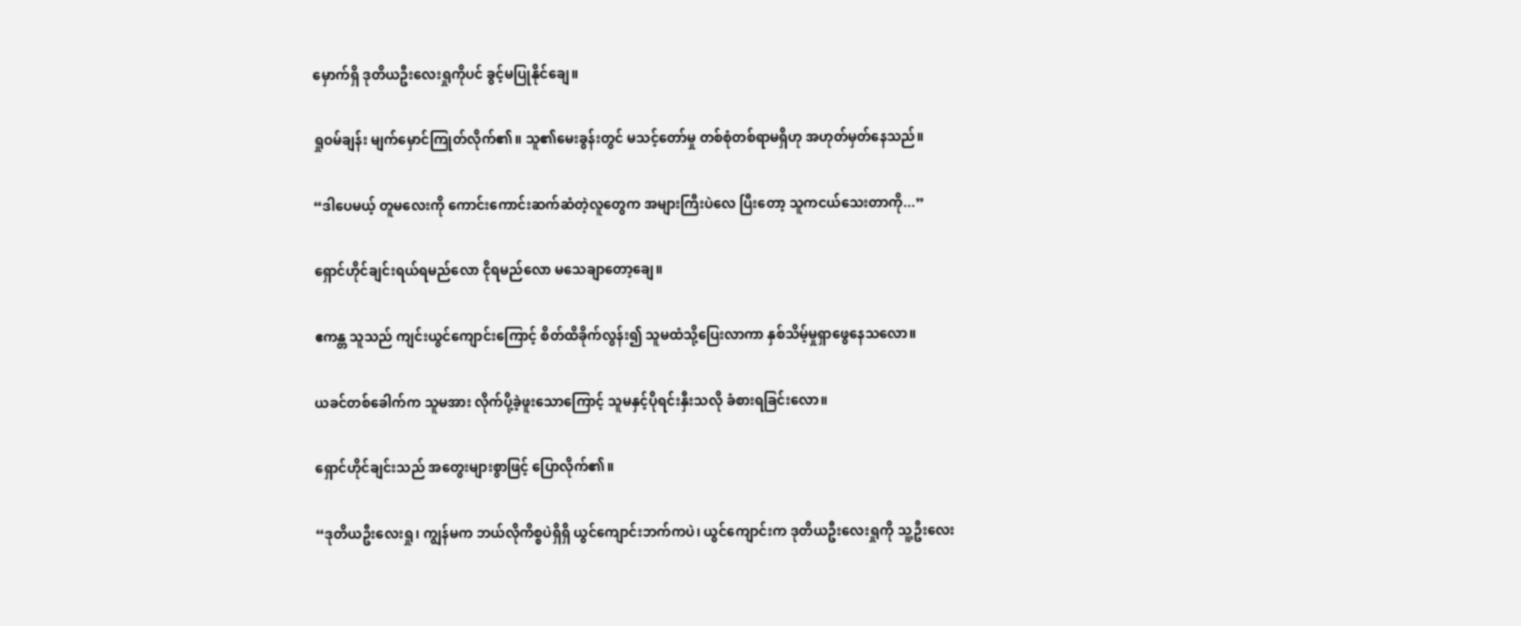မှောက်ရှိ ဒုတိယဦးလေးရှုကိုပင် ခွင့်မပြုနိုင်ချေ။

ရှုဝမ်ချန်း မျက်မှောင်ကြုတ်လိုက်၏။ သူ၏မေးခွန်းတွင် မသင့်တော်မှု တစ်စုံတစ်ရာမရှိဟု အဟုတ်မှတ်နေသည်။

“ဒါပေမယ့် တူမလေးကို ကောင်းကောင်းဆက်ဆံတဲ့လူတွေက အများကြီးပဲလေ ပြီးတော့ သူကငယ်သေးတာကို...”

ရှောင်ဟိုင်ချင်းရယ်ရမည်လော ငိုရမည်လော မသေချာတော့ချေ။

ဧကန္တ သူသည် ကျင်းယွင်ကျောင်းကြောင့် စိတ်ထိခိုက်လွန်း၍ သူမထံသို့ပြေးလာကာ နှစ်သိမ့်မှုရှာဖွေနေသလော။

ယခင်တစ်ခေါက်က သူမအား လိုက်ပို့ခဲ့ဖူးသောကြောင့် သူမနှင့်ပိုရင်းနှီးသလို ခံစားရခြင်းလော။

ရှောင်ဟိုင်ချင်းသည် အတွေးများစွာဖြင့် ပြောလိုက်၏။

“ဒုတိယဦးလေးရှု၊ ကျွန်မက ဘယ်လိုကိစ္စပဲရှိရှိ ယွင်ကျောင်းဘက်ကပဲ၊ ယွင်ကျောင်းက ဒုတိယဦးလေးရှုကို သူ့ဦးလေး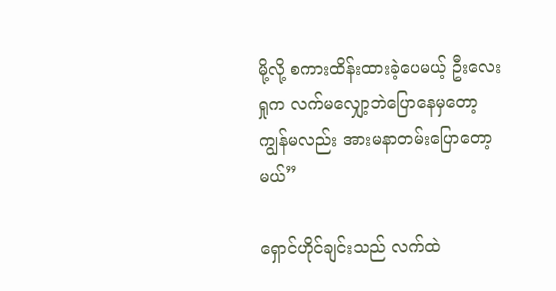မို့လို့ စကားထိန်းထားခဲ့ပေမယ့် ဦးလေးရှုက လက်မလျှော့ဘဲပြောနေမှတော့ ကျွန်မလည်း အားမနာတမ်းပြောတော့မယ်”

ရှောင်ဟိုင်ချင်းသည် လက်ထဲ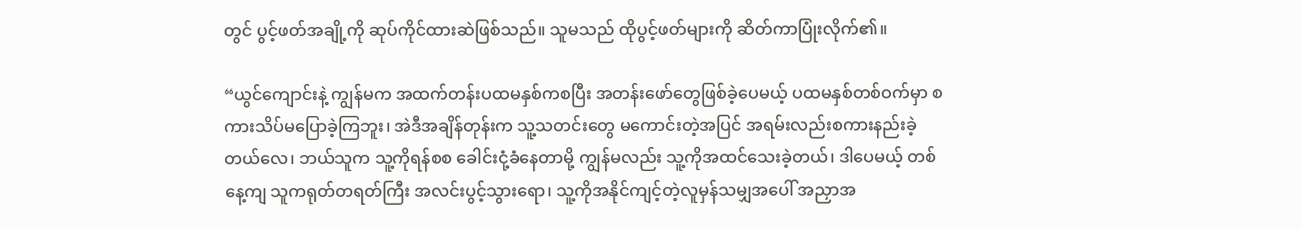တွင် ပွင့်ဖတ်အချို့ကို ဆုပ်ကိုင်ထားဆဲဖြစ်သည်။ သူမသည် ထိုပွင့်ဖတ်များကို ဆိတ်ကာပြုံးလိုက်၏။

“ယွင်ကျောင်းနဲ့ ကျွန်မက အထက်တန်းပထမနှစ်ကစပြီး အတန်းဖော်တွေဖြစ်ခဲ့ပေမယ့် ပထမနှစ်တစ်ဝက်မှာ စကားသိပ်မပြောခဲ့ကြဘူး၊ အဲဒီအချိန်တုန်းက သူ့သတင်းတွေ မကောင်းတဲ့အပြင် အရမ်းလည်းစကားနည်းခဲ့တယ်လေ၊ ဘယ်သူက သူ့ကိုရန်စစ ခေါင်းငုံ့ခံနေတာမို့ ကျွန်မလည်း သူ့ကိုအထင်သေးခဲ့တယ်၊ ဒါပေမယ့် တစ်နေ့ကျ သူကရုတ်တရတ်ကြီး အလင်းပွင့်သွားရော၊ သူ့ကိုအနိုင်ကျင့်တဲ့လူမှန်သမျှအပေါ် အညှာအ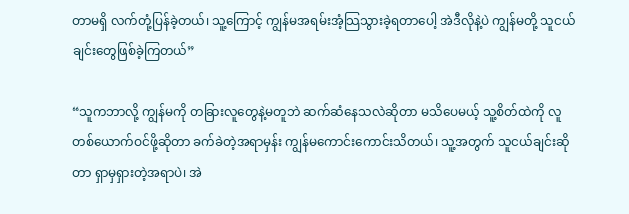တာမရှိ လက်တုံ့ပြန်ခဲ့တယ်၊ သူ့ကြောင့် ကျွန်မအရမ်းအံ့သြသွားခဲ့ရတာပေါ့ အဲဒီလိုနဲ့ပဲ ကျွန်မတို့ သူငယ်ချင်းတွေဖြစ်ခဲ့ကြတယ်”

“သူကဘာလို့ ကျွန်မကို တခြားလူတွေနဲ့မတူဘဲ ဆက်ဆံနေသလဲဆိုတာ မသိပေမယ့် သူ့စိတ်ထဲကို လူတစ်ယောက်ဝင်ဖို့ဆိုတာ ခက်ခဲတဲ့အရာမှန်း ကျွန်မကောင်းကောင်းသိတယ်၊ သူ့အတွက် သူငယ်ချင်းဆိုတာ ရှာမှရှားတဲ့အရာပဲ၊ အဲ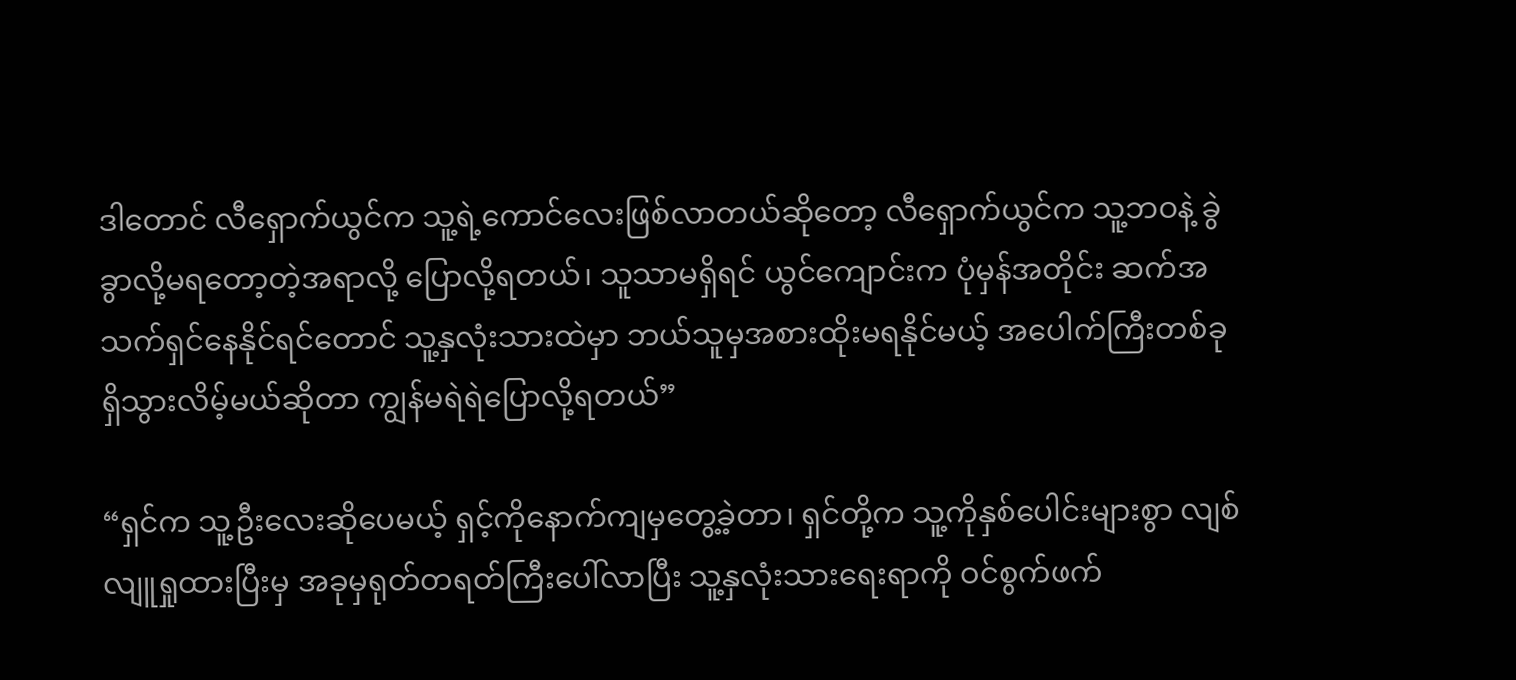ဒါတောင် လီရှောက်ယွင်က သူ့ရဲ့ကောင်လေးဖြစ်လာတယ်ဆိုတော့ လီရှောက်ယွင်က သူ့ဘဝနဲ့ ခွဲခွာလို့မရတော့တဲ့အရာလို့ ပြောလို့ရတယ်၊ သူသာမရှိရင် ယွင်ကျောင်းက ပုံမှန်အတိုင်း ဆက်အသက်ရှင်နေနိုင်ရင်တောင် သူ့နှလုံးသားထဲမှာ ဘယ်သူမှအစားထိုးမရနိုင်မယ့် အပေါက်ကြီးတစ်ခုရှိသွားလိမ့်မယ်ဆိုတာ ကျွန်မရဲရဲပြောလို့ရတယ်”

“ရှင်က သူ့ဦးလေးဆိုပေမယ့် ရှင့်ကိုနောက်ကျမှတွေ့ခဲ့တာ၊ ရှင်တို့က သူ့ကိုနှစ်ပေါင်းများစွာ လျစ်လျူရှုထားပြီးမှ အခုမှရုတ်တရတ်ကြီးပေါ်လာပြီး သူ့နှလုံးသားရေးရာကို ဝင်စွက်ဖက်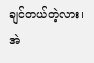ချင်တယ်တဲ့လား၊ အဲ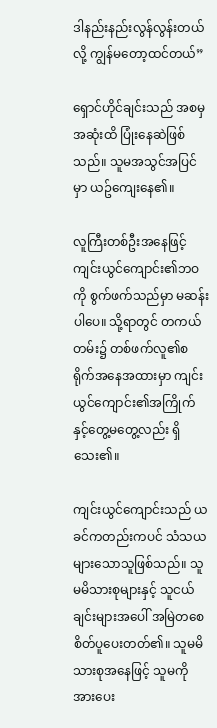ဒါနည်းနည်းလွန်လွန်းတယ်လို့ ကျွန်မတော့ထင်တယ်”

ရှောင်ဟိုင်ချင်းသည် အစမှအဆုံးထိ ပြုံးနေဆဲဖြစ်သည်။ သူမအသွင်အပြင်မှာ ယဥ်ကျေးနေ၏။

လူကြီးတစ်ဦးအနေဖြင့် ကျင်းယွင်ကျောင်း၏ဘဝကို စွက်ဖက်သည်မှာ မဆန်းပါပေ။ သို့ရာတွင် တကယ်တမ်း၌ တစ်ဖက်လူ၏စရိုက်အနေအထားမှာ ကျင်းယွင်ကျောင်း၏အကြိုက်နှင့်တွေ့မတွေ့လည်း ရှိသေး၏။

ကျင်းယွင်ကျောင်းသည် ယခင်ကတည်းကပင် သံသယများသောသူဖြစ်သည်။ သူမမိသားစုများနှင့် သူငယ်ချင်းများအပေါ် အမြဲတစေ စိတ်ပူပေးတတ်၏။ သူမမိသားစုအနေဖြင့် သူမကို အားပေး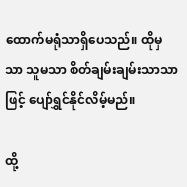ထောက်မရုံသာရှိပေသည်။ ထိုမှသာ သူမသာ စိတ်ချမ်းချမ်းသာသာဖြင့် ပျော်ရွှင်နိုင်လိမ့်မည်။

ထို့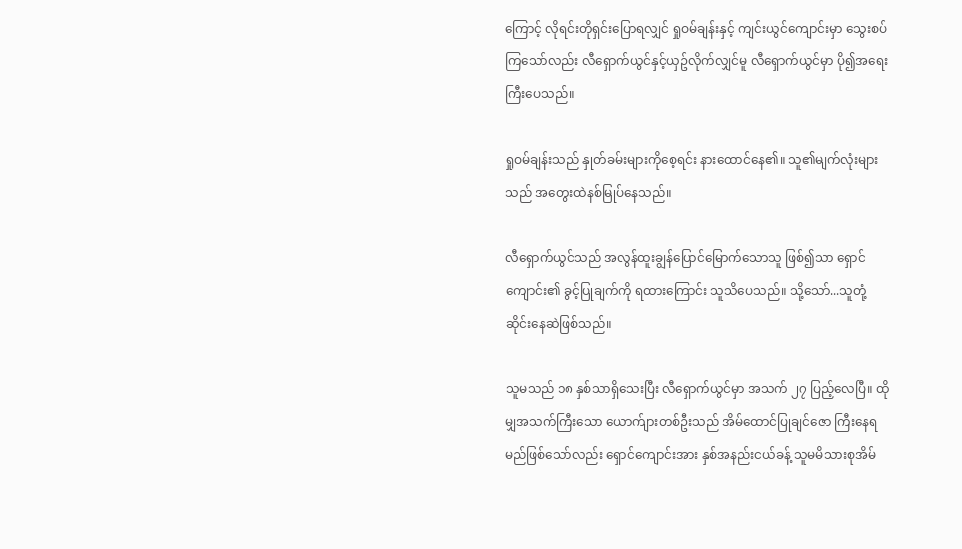ကြောင့် လိုရင်းတိုရှင်းပြောရလျှင် ရှုဝမ်ချန်းနှင့် ကျင်းယွင်ကျောင်းမှာ သွေးစပ်ကြသော်လည်း လီရှောက်ယွင်နှင့်ယှဥ်လိုက်လျှင်မူ လီရှောက်ယွင်မှာ ပို၍အရေးကြီးပေသည်။

ရှုဝမ်ချန်းသည် နှုတ်ခမ်းများကိုစေ့ရင်း နားထောင်နေ၏။ သူ၏မျက်လုံးများသည် အတွေးထဲနစ်မြုပ်နေသည်။

လီရှောက်ယွင်သည် အလွန်ထူးချွန်ပြောင်မြောက်သောသူ ဖြစ်၍သာ ရှောင်ကျောင်း၏ ခွင့်ပြုချက်ကို ရထားကြောင်း သူသိပေသည်။ သို့သော်...သူတုံ့ဆိုင်းနေဆဲဖြစ်သည်။

သူမသည် ၁၈ နှစ်သာရှိသေးပြီး လီရှောက်ယွင်မှာ အသက် ၂၇ ပြည့်လေပြီ။ ထိုမျှအသက်ကြီးသော ယောက်ျားတစ်ဦးသည် အိမ်ထောင်ပြုချင်ဇော ကြီးနေရမည်ဖြစ်သော်လည်း ရှောင်ကျောင်းအား နှစ်အနည်းငယ်ခန့် သူမမိသားစုအိမ်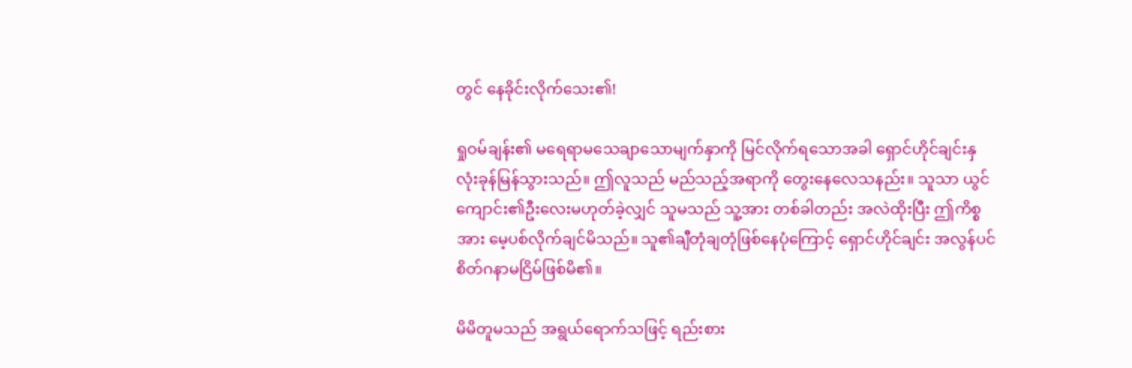တွင် နေခိုင်းလိုက်သေး၏!

ရှုဝမ်ချန်း၏ မရေရာမသေချာသောမျက်နှာကို မြင်လိုက်ရသောအခါ ရှောင်ဟိုင်ချင်းနှလုံးခုန်မြန်သွားသည်။ ဤလူသည် မည်သည့်အရာကို တွေးနေလေသနည်း။ သူသာ ယွင်ကျောင်း၏ဦးလေးမဟုတ်ခဲ့လျှင် သူမသည် သူ့အား တစ်ခါတည်း အလဲထိုးပြီး ဤကိစ္စအား မေ့ပစ်လိုက်ချင်မိသည်။ သူ၏ချီတုံချတုံဖြစ်နေပုံကြောင့် ရှောင်ဟိုင်ချင်း အလွန်ပင်စိတ်ဂနာမငြိမ်ဖြစ်မိ၏။

မိမိတူမသည် အရွယ်ရောက်သဖြင့် ရည်းစား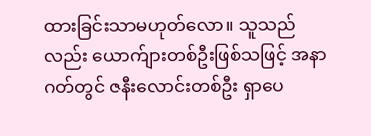ထားခြင်းသာမဟုတ်လော။ သူသည်လည်း ယောက်ျားတစ်ဦးဖြစ်သဖြင့် အနာဂတ်တွင် ဇနီးလောင်းတစ်ဦး ရှာပေ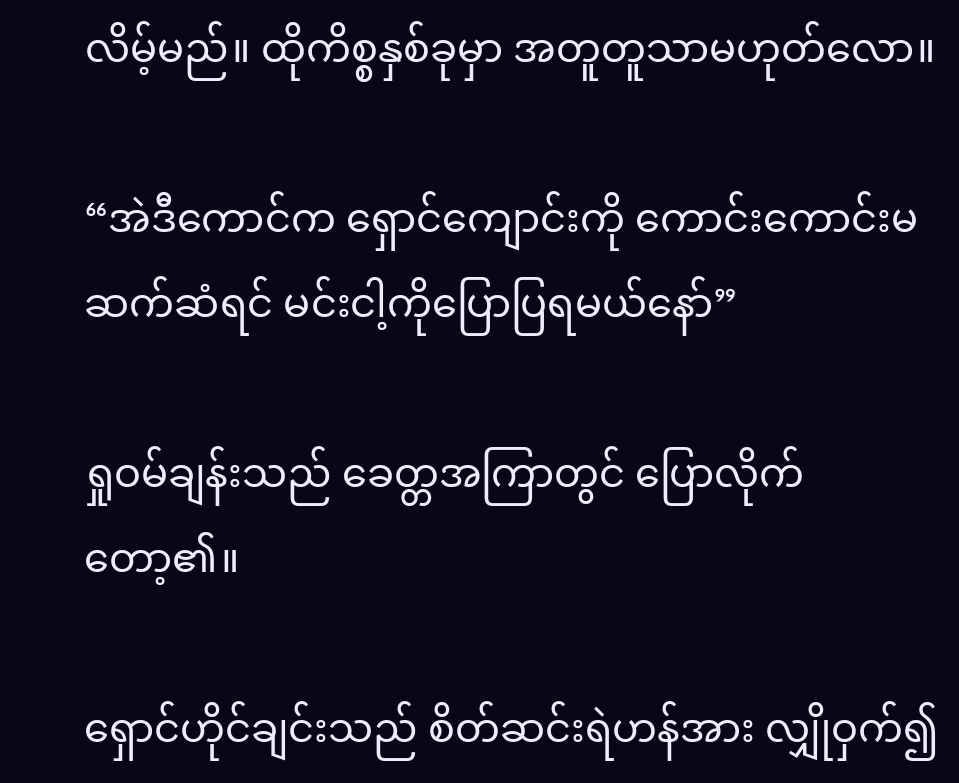လိမ့်မည်။ ထိုကိစ္စနှစ်ခုမှာ အတူတူသာမဟုတ်လော။

“အဲဒီကောင်က ရှောင်ကျောင်းကို ကောင်းကောင်းမဆက်ဆံရင် မင်းငါ့ကိုပြောပြရမယ်နော်”

ရှုဝမ်ချန်းသည် ခေတ္တအကြာတွင် ပြောလိုက်တော့၏။

ရှောင်ဟိုင်ချင်းသည် စိတ်ဆင်းရဲဟန်အား လျှိုဝှက်၍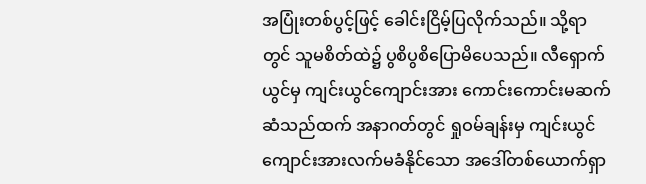အပြုံးတစ်ပွင့်ဖြင့် ခေါင်းငြိမ့်ပြလိုက်သည်။ သို့ရာတွင် သူမစိတ်ထဲ၌ ပွစိပွစိပြောမိပေသည်။ လီရှောက်ယွင်မှ ကျင်းယွင်ကျောင်းအား ကောင်းကောင်းမဆက်ဆံသည်ထက် အနာဂတ်တွင် ရှုဝမ်ချန်းမှ ကျင်းယွင်ကျောင်းအားလက်မခံနိုင်သော အဒေါ်တစ်ယောက်ရှာ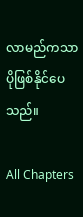လာမည်ကသာ ပိုဖြစ်နိုင်ပေသည်။

All Chapters